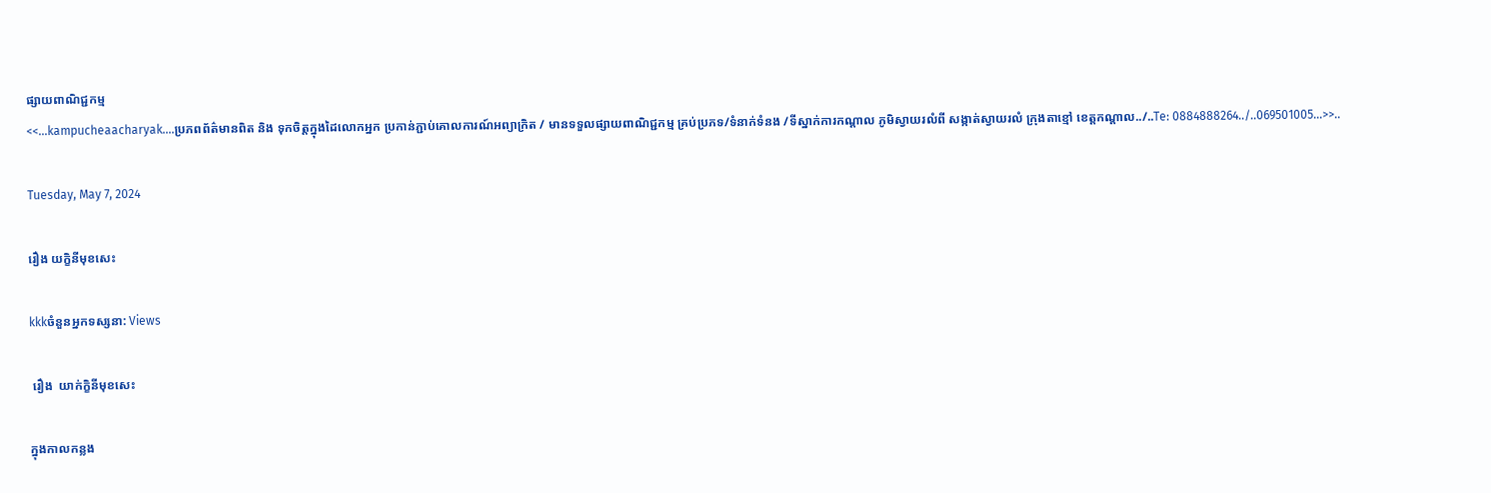ផ្សាយពាណិជ្ជកម្ម
<<...kampucheaacharyak....ប្រភពព័ត៌មានពិត និង ទុកចិត្តក្នុងដៃលោកអ្នក ប្រកាន់ភ្ជាប់គោលការណ៍អព្យាក្រិត / មានទទួលផ្សាយពាណិជ្ជកម្ម គ្រប់ប្រភទ/ទំនាក់ទំនង /ទីស្នាក់ការកណ្តាល ភូមិស្វាយរលំពី សង្កាត់ស្វាយរលំ ក្រុងតាខ្មៅ ខេត្តកណ្ដាល../..Te: 0884888264../..069501005...>>..

Tuesday, May 7, 2024

រឿង យក្ខិនីមុខសេះ

kkkចំនួនអ្នកទស្សនា: Views

 រឿង  យាក់ក្ខិនីមុខសេះ

ក្នុងកាលកន្លង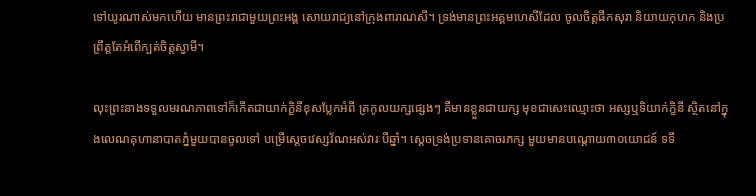ទៅយូរណាស់មកហើយ មានព្រះរាជាមួយព្រះអង្គ សោយរាជ្យនៅក្រុងពារាណសី។ ទ្រង់មានព្រះអគ្គមហេសីដែល ចូលចិត្តផឹកសុរា និយាយកុហក និងប្រព្រឹត្តតែអំពើក្បត់ចិត្តស្វាមី។

លុះព្រះនាងទទួលមរណភាពទៅក៏កើតជាយាក់ក្ខិនីខុសប្លែកអំពី ត្រកូលយក្សផ្សេងៗ គឺមានខ្លួនជាយក្ស មុខជាសេះឈ្មោះថា អស្សឬទិយាក់ក្ខិនី ស្ថិតនៅក្នុងលេណគុហានាបាតភ្នំមួយបានចូលទៅ បម្រើស្តេចវេស្សវ័ណអស់វារៈបីឆ្នាំ។ ស្ដេចទ្រង់ប្រទានគោចរភក្ស មួយមានបណ្តោយ៣០យោជន៍ ទទឹ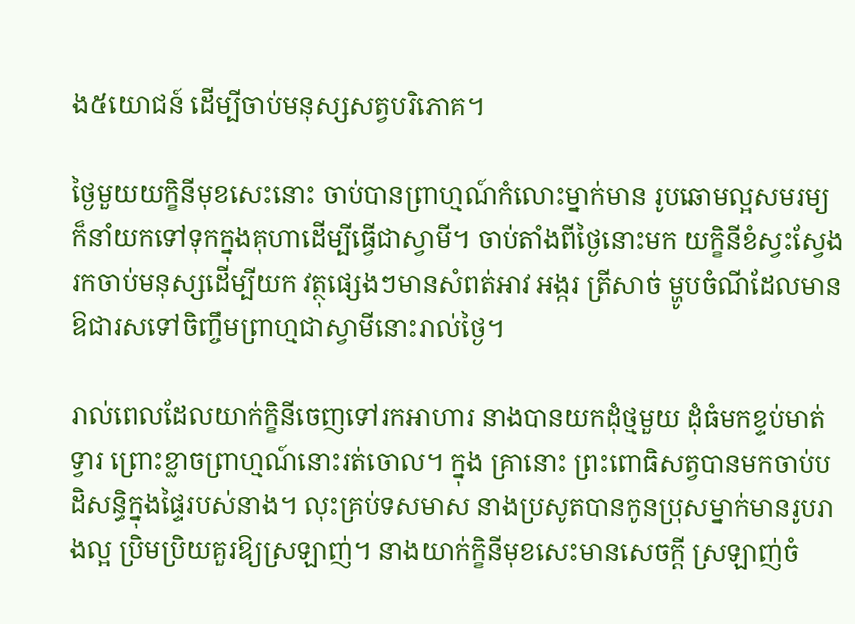ង៥យោជន៍ ដើម្បីចាប់មនុស្សសត្វបរិភោគ។

ថ្ងៃមួយយក្ខិនីមុខសេះនោះ ចាប់បានព្រាហ្មណ៍កំលោះម្នាក់មាន រូបឆោមល្អសមរម្យក៏នាំយកទៅទុកក្នុងគុហាដើម្បីធ្វើជាស្វាមី។ ចាប់តាំងពីថ្ងៃនោះមក យក្ខិនីខំស្វះស្វែងរកចាប់មនុស្សដើម្បីយក វត្ថុផ្សេងៗមានសំពត់អាវ អង្ករ ត្រីសាច់ ម្ហូបចំណីដែលមាន ឱជារសទៅចិញ្ចឹមព្រាហ្មជាស្វាមីនោះរាល់ថ្ងៃ។

រាល់ពេលដែលយាក់ក្ខិនីចេញទៅរកអាហារ នាងបានយកដុំថ្មមួយ ដុំធំមកខ្ទប់មាត់ទ្វារ ព្រោះខ្លាចព្រាហ្មណ៍នោះរត់ចោល។ ក្នុង គ្រានោះ ព្រះពោធិសត្វបានមកចាប់បដិសន្ធិក្នុងផ្ទៃរបស់នាង។ លុះគ្រប់ទសមាស នាងប្រសូតបានកូនប្រុសម្នាក់មានរូបរាងល្អ ប្រិមប្រិយគួរឱ្យស្រឡាញ់។ នាងយាក់ក្ខិនីមុខសេះមានសេចក្តី ស្រឡាញ់ចំ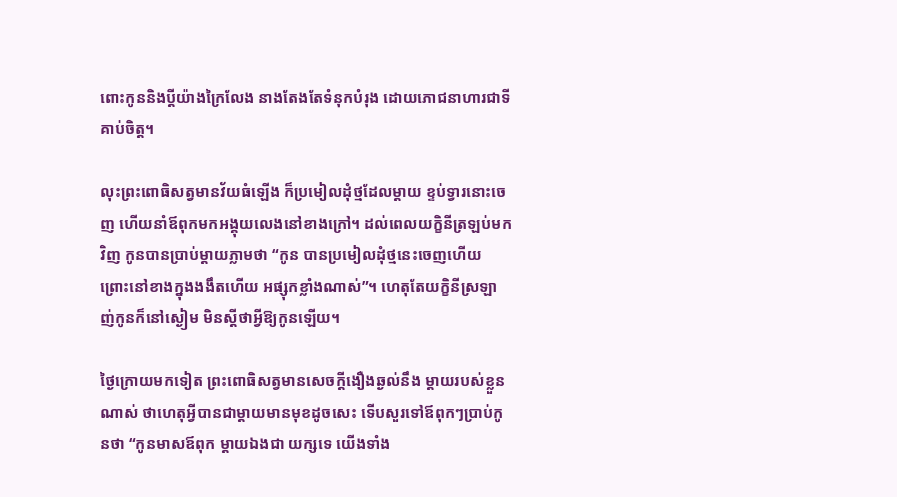ពោះកូននិងប្តីយ៉ាងក្រៃលែង នាងតែងតែទំនុកបំរុង ដោយភោជនាហារជាទីគាប់ចិត្ត។

លុះព្រះពោធិសត្វមានវ័យធំឡើង ក៏ប្រមៀលដុំថ្មដែលម្តាយ ខ្ទប់ទ្វារនោះចេញ ហើយនាំឪពុកមកអង្គុយលេងនៅខាងក្រៅ។ ដល់ពេលយក្ខិនីត្រឡប់មកវិញ កូនបានប្រាប់ម្តាយភ្លាមថា “កូន បានប្រមៀលដុំថ្មនេះចេញហើយ ព្រោះនៅខាងក្នុងងងឹតហើយ អផ្សុកខ្លាំងណាស់”។ ហេតុតែយក្ខិនីស្រឡាញ់កូនក៏នៅស្ងៀម មិនស្តីថាអ្វីឱ្យកូនឡើយ។

ថ្ងៃក្រោយមកទៀត ព្រះពោធិសត្វមានសេចក្តីងឿងឆ្ងល់នឹង ម្តាយរបស់ខ្លួនណាស់ ថាហេតុអ្វីបានជាម្តាយមានមុខដូចសេះ ទើបសួរទៅឪពុកៗប្រាប់កូនថា “កូនមាសឪពុក ម្តាយឯងជា យក្សទេ យើងទាំង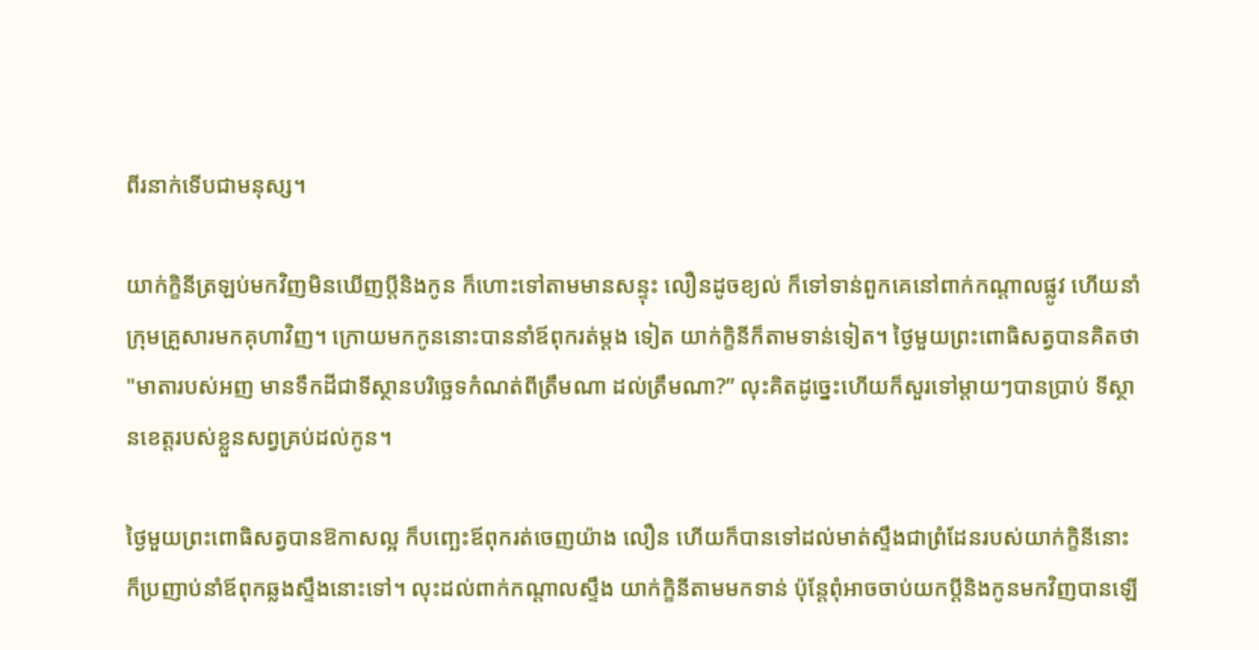ពីរនាក់ទើបជាមនុស្ស។

យាក់ក្ខិនីត្រឡប់មកវិញមិនឃើញប្តីនិងកូន ក៏ហោះទៅតាមមានសន្ទុះ លឿនដូចខ្យល់ ក៏ទៅទាន់ពួកគេនៅពាក់កណ្តាលផ្លូវ ហើយនាំ ក្រុមគ្រួសារមកគុហាវិញ។ ក្រោយមកកូននោះបាននាំឪពុករត់ម្តង ទៀត យាក់ក្ខិនីក៏តាមទាន់ទៀត។ ថ្ងៃមួយព្រះពោធិសត្វបានគិតថា "មាតារបស់អញ មានទឹកដីជាទីស្ថានបរិច្ឆេទកំណត់ពីត្រឹមណា ដល់ត្រឹមណា?” លុះគិតដូច្នេះហើយក៏សួរទៅម្តាយៗបានប្រាប់ ទីស្ថានខេត្តរបស់ខ្លួនសព្វគ្រប់ដល់កូន។

ថ្ងៃមួយព្រះពោធិសត្វបានឱកាសល្អ ក៏បញ្ឆេះឪពុករត់ចេញយ៉ាង លឿន ហើយក៏បានទៅដល់មាត់ស្ទឹងជាព្រំដែនរបស់យាក់ក្ខិនីនោះ ក៏ប្រញាប់នាំឪពុកឆ្លងស្ទឹងនោះទៅ។ លុះដល់ពាក់កណ្តាលស្ទឹង យាក់ក្ខិនីតាមមកទាន់ ប៉ុន្តែពុំអាចចាប់យកប្តីនិងកូនមកវិញបានឡើ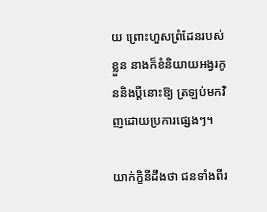យ ព្រោះហួសព្រំដែនរបស់ខ្លួន នាងក៏ខំនិយាយអង្វរកូននិងប្តីនោះឱ្យ ត្រឡប់មកវិញដោយប្រការផ្សេងៗ។

យាក់ក្ខិនីដឹងថា ជនទាំងពីរ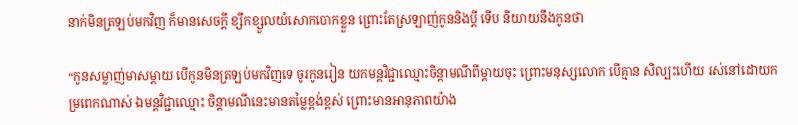នាក់មិនត្រឡប់មកវិញ ក៏មានសេចក្តី ខ្សឹកខ្សួលយំសោកបោកខ្លួន ព្រោះតែស្រឡាញ់កូននិងប្តី ទើប និយាយនឹងកូនថា

“កូនសម្លាញ់មាសម្តាយ បើកូនមិនត្រឡប់មកវិញទេ ចូរកូនរៀន យកមន្តវិជ្ជាឈ្មោះចិន្តាមណីពីម្តាយចុះ ព្រោះមនុស្សលោក បើគ្មាន សិល្បះហើយ រស់នៅដោយកម្រពេកណាស់ ឯមន្តវិជ្ជាឈ្មោះ ចិន្តាមណីនេះមានតម្លៃខ្ពង់ខ្ពស់ ព្រោះមានអានុភាពយ៉ាង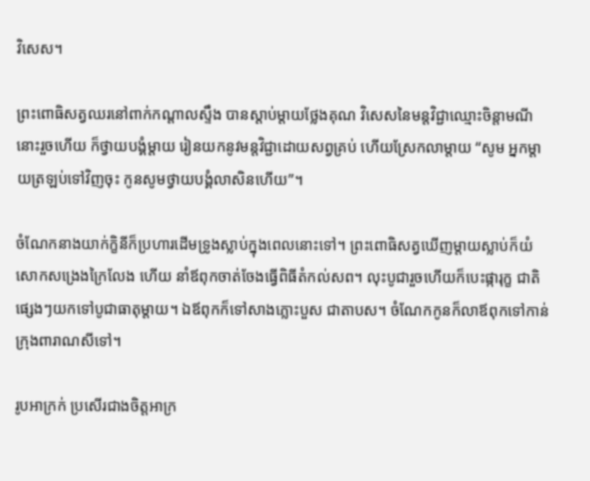វិសេស។

ព្រះពោធិសត្វឈរនៅពាក់កណ្តាលស្ទឹង បានស្ដាប់ម្តាយថ្លែងគុណ វិសេសនៃមន្តវិជ្ជាឈ្មោះចិន្តាមណីនោះរួចហើយ ក៏ថ្វាយបង្គំម្តាយ រៀនយកនូវមន្តវិជ្ជាដោយសព្វគ្រប់ ហើយស្រែកលាម្តាយ “សូម អ្នកម្តាយត្រឡប់ទៅវិញចុះ កូនសូមថ្វាយបង្គំលាសិនហើយ”។

ចំណែកនាងយាក់ក្ខិនីក៏ប្រហារដើមទ្រូងស្លាប់ក្នុងពេលនោះទៅ។ ព្រះពោធិសត្វឃើញម្តាយស្លាប់ក៏យំសោកសង្រេងក្រៃលែង ហើយ នាំឪពុកចាត់ចែងធ្វើពិធីតំកល់សព។ លុះបូជារួចហើយក៏បេះផ្ការុក្ខ ជាតិផ្សេងៗយកទៅបូជាធាតុម្តាយ។ ឯឪពុកក៏ទៅសាងភ្លោះបួស ជាតាបស។ ចំណែកកូនក៏លាឪពុកទៅកាន់ក្រុងពារាណសីទៅ។

រូបអាក្រក់ ប្រសើរជាងចិត្តអាក្រ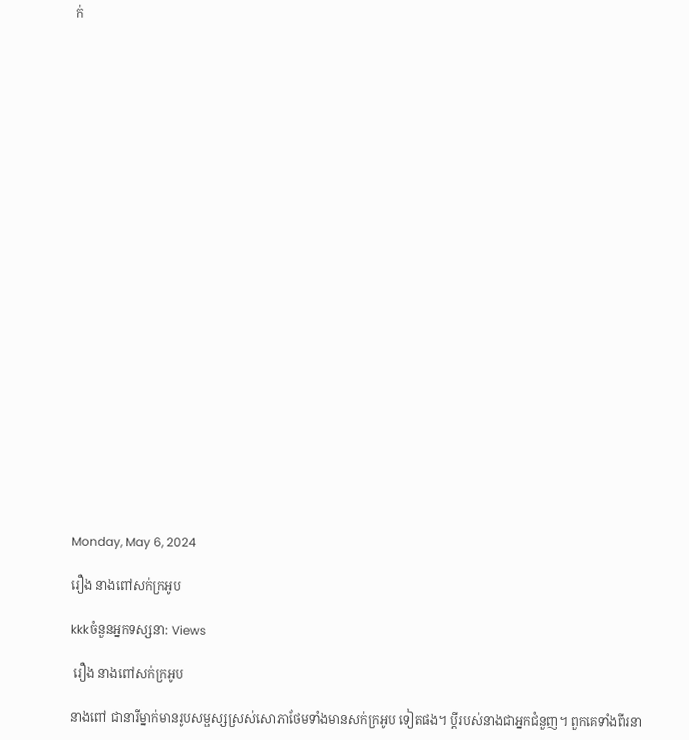ក់























Monday, May 6, 2024

រឿង នាងពៅសក់ក្រអូប

kkkចំនួនអ្នកទស្សនា: Views

 រឿង នាងពៅសក់ក្រអូប

នាងពៅ ជានារីម្នាក់មានរូបសម្ផស្សស្រស់សោភាថែមទាំងមានសក់ក្រអូប ទៀតផង។ ប្តីរបស់នាងជាអ្នកជំនួញ។ ពួកគេទាំងពីរនា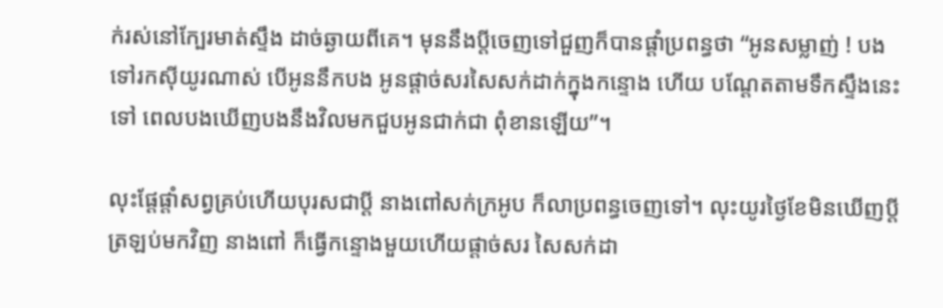ក់រស់នៅក្បែរមាត់ស្ទឹង ដាច់ឆ្ងាយពីគេ។ មុននឹងប្តីចេញទៅជួញក៏បានផ្តាំប្រពន្ធថា “អូនសម្លាញ់ ! បង ទៅរកស៊ីយូរណាស់ បើអូននឹកបង អូនផ្តាច់សរសៃសក់ដាក់ក្នុងកន្ទោង ហើយ បណ្តែតតាមទឹកស្ទឹងនេះទៅ ពេលបងឃើញបងនឹងវិលមកជួបអូនជាក់ជា ពុំខានឡើយ”។

លុះផ្តែផ្តាំសព្វគ្រប់ហើយបុរសជាប្តី នាងពៅសក់ក្រអូប ក៏លាប្រពន្ធចេញទៅ។ លុះយូរថ្ងៃខែមិនឃើញប្តីត្រឡប់មកវិញ នាងពៅ ក៏ធ្វើកន្ទោងមួយហើយផ្តាច់សរ សៃសក់ដា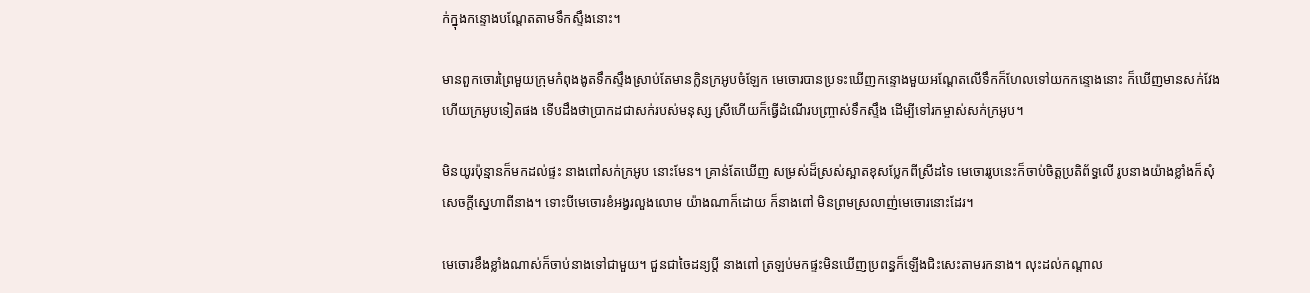ក់ក្នុងកន្ទោងបណ្តែតតាមទឹកស្ទឹងនោះ។

មានពួកចោរព្រៃមួយក្រុមកំពុងងូតទឹកស្ទឹងស្រាប់តែមានក្លិនក្រអូបចំឡែក មេចោរបានប្រទះឃើញកន្ទោងមួយអណ្តែតលើទឹកក៏ហែលទៅយកកន្ទោងនោះ ក៏ឃើញមានសក់វែងហើយក្រអូបទៀតផង ទើបដឹងថាប្រាកដជាសក់របស់មនុស្ស ស្រីហើយក៏ធ្វើដំណើរបញ្ច្រាស់ទឹកស្ទឹង ដើម្បីទៅរកម្ចាស់សក់ក្រអូប។

មិនយូរប៉ុន្មានក៏មកដល់ផ្ទះ នាងពៅសក់ក្រអូប នោះមែន។ គ្រាន់តែឃើញ សម្រស់ដ៏ស្រស់ស្អាតខុសប្លែកពីស្រីដទៃ មេចោររូបនេះក៏ចាប់ចិត្តប្រតិព័ទ្ធលើ រូបនាងយ៉ាងខ្លាំងក៏សុំសេចក្តីស្នេហាពីនាង។ ទោះបីមេចោរខំអង្វរលួងលោម យ៉ាងណាក៏ដោយ ក៏នាងពៅ មិនព្រមស្រលាញ់មេចោរនោះដែរ។

មេចោរខឹងខ្លាំងណាស់ក៏ចាប់នាងទៅជាមួយ។ ជួនជាចៃដន្យប្តី នាងពៅ ត្រឡប់មកផ្ទះមិនឃើញប្រពន្ធក៏ឡើងជិះសេះតាមរកនាង។ លុះដល់កណ្តាល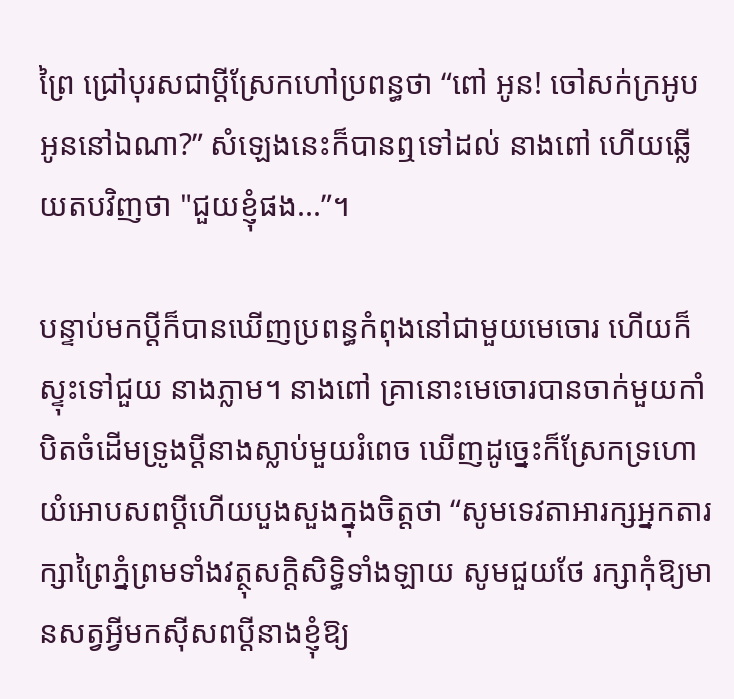ព្រៃ ជ្រៅបុរសជាប្ដីស្រែកហៅប្រពន្ធថា “ពៅ អូន! ចៅសក់ក្រអូប អូននៅឯណា?” សំឡេងនេះក៏បានឮទៅដល់ នាងពៅ ហើយឆ្លើយតបវិញថា "ជួយខ្ញុំផង...”។

បន្ទាប់មកប្តីក៏បានឃើញប្រពន្ធកំពុងនៅជាមួយមេចោរ ហើយក៏ស្ទុះទៅជួយ នាងភ្លាម។ នាងពៅ គ្រានោះមេចោរបានចាក់មួយកាំបិតចំដើមទ្រូងប្តីនាងស្លាប់មួយរំពេច ឃើញដូច្នេះក៏ស្រែកទ្រហោយំអោបសពប្តីហើយបួងសួងក្នុងចិត្តថា “សូមទេវតាអារក្សអ្នកតារក្សាព្រៃភ្នំព្រមទាំងវត្ថុសក្តិសិទ្ធិទាំងឡាយ សូមជួយថែ រក្សាកុំឱ្យមានសត្វអ្វីមកស៊ីសពប្តីនាងខ្ញុំឱ្យ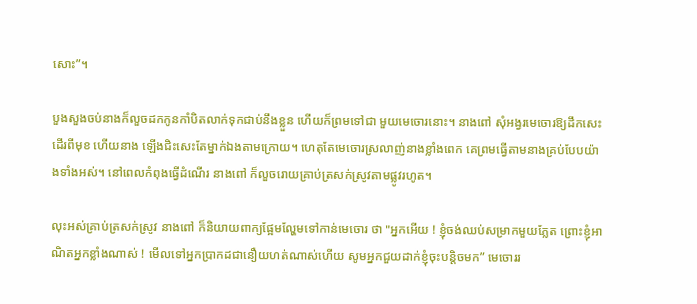សោះ”។

បួងសួងចប់នាងក៏លួចដកកូនកាំបិតលាក់ទុកជាប់នឹងខ្លួន ហើយក៏ព្រមទៅជា មួយមេចោរនោះ។ នាងពៅ សុំអង្វរមេចោរឱ្យដឹកសេះដើរពីមុខ ហើយនាង ឡើងជិះសេះតែម្នាក់ឯងតាមក្រោយ។ ហេតុតែមេចោរស្រលាញ់នាងខ្លាំងពេក គេព្រមធ្វើតាមនាងគ្រប់បែបយ៉ាងទាំងអស់។ នៅពេលកំពុងធ្វើដំណើរ នាងពៅ ក៏លួចរោយគ្រាប់ត្រសក់ស្រូវតាមផ្លូវរហូត។

លុះអស់គ្រាប់ត្រសក់ស្រូវ នាងពៅ ក៏និយាយពាក្យផ្អែមល្ហែមទៅកាន់មេចោរ ថា "អ្នកអើយ ! ខ្ញុំចង់ឈប់សម្រាកមួយភ្លែត ព្រោះខ្ញុំអាណិតអ្នកខ្លាំងណាស់ ! មើលទៅអ្នកប្រាកដជានឿយហត់ណាស់ហើយ សូមអ្នកជួយដាក់ខ្ញុំចុះបន្តិចមក” មេចោររ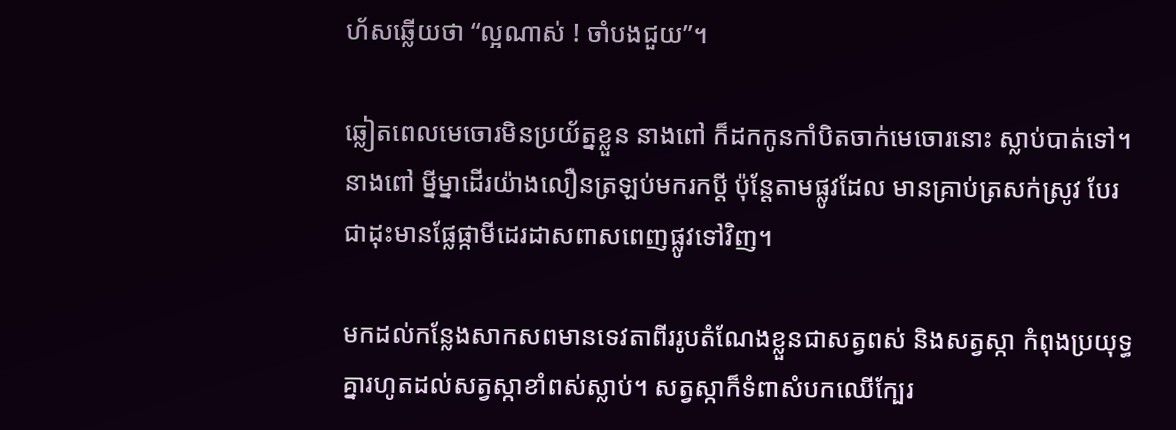ហ័សឆ្លើយថា “ល្អណាស់ ! ចាំបងជួយ”។

ឆ្លៀតពេលមេចោរមិនប្រយ័ត្នខ្លួន នាងពៅ ក៏ដកកូនកាំបិតចាក់មេចោរនោះ ស្លាប់បាត់ទៅ។ នាងពៅ ម្នីម្នាដើរយ៉ាងលឿនត្រឡប់មករកប្តី ប៉ុន្តែតាមផ្លូវដែល មានគ្រាប់ត្រសក់ស្រូវ បែរជាដុះមានផ្លែផ្កាមីដេរដាសពាសពេញផ្លូវទៅវិញ។

មកដល់កន្លែងសាកសពមានទេវតាពីររូបតំណែងខ្លួនជាសត្វពស់ និងសត្វស្កា កំពុងប្រយុទ្ធគ្នារហូតដល់សត្វស្កាខាំពស់ស្លាប់។ សត្វស្កាក៏ទំពាសំបកឈើក្បែរ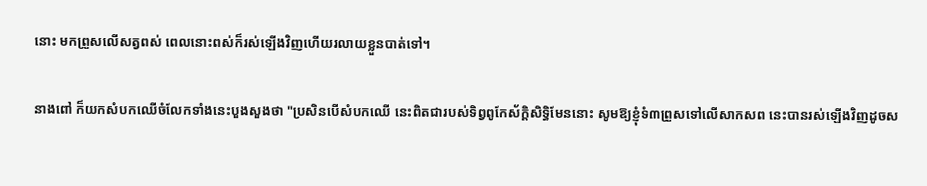នោះ មកព្រួសលើសត្វពស់ ពេលនោះពស់ក៏រស់ឡើងវិញហើយរលាយខ្លួនបាត់ទៅ។

នាងពៅ ក៏យកសំបកឈើចំលែកទាំងនេះបួងសួងថា "ប្រសិនបើសំបកឈើ នេះពិតជារបស់ទិព្វពូកែស័ក្តិសិទ្ធិមែននោះ សូមឱ្យខ្ញុំទំ៣ព្រួសទៅលើសាកសព នេះបានរស់ឡើងវិញដូចស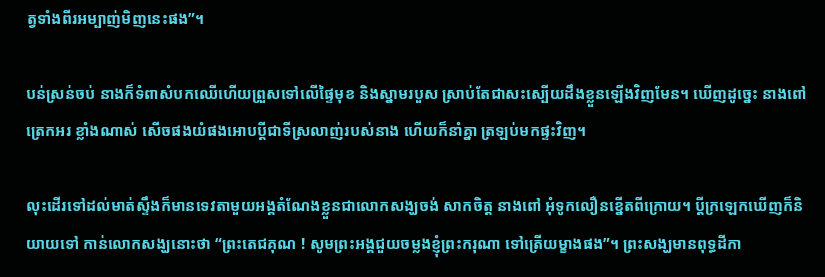ត្វទាំងពីរអម្បាញ់មិញនេះផង”។

បន់ស្រន់ចប់ នាងក៏ទំពាសំបកឈើហើយព្រួសទៅលើផ្ទៃមុខ និងស្នាមរបួស ស្រាប់តែជាសះស្បើយដឹងខ្លួនឡើងវិញមែន។ ឃើញដូច្នេះ នាងពៅ ត្រេកអរ ខ្លាំងណាស់ សើចផងយំផងអោបប្តីជាទីស្រលាញ់របស់នាង ហើយក៏នាំគ្នា ត្រឡប់មកផ្ទះវិញ។

លុះដើរទៅដល់មាត់ស្ទឹងក៏មានទេវតាមួយអង្គតំណែងខ្លួនជាលោកសង្ឃចង់ សាកចិត្ត នាងពៅ អុំទូកលឿនខ្នើតពីក្រោយ។ ប្តីក្រឡេកឃើញក៏និយាយទៅ កាន់លោកសង្ឃនោះថា “ព្រះតេជគុណ ! សូមព្រះអង្គជួយចម្លងខ្ញុំព្រះករុណា ទៅត្រើយម្ខាងផង”។ ព្រះសង្ឃមានពុទ្ធដីកា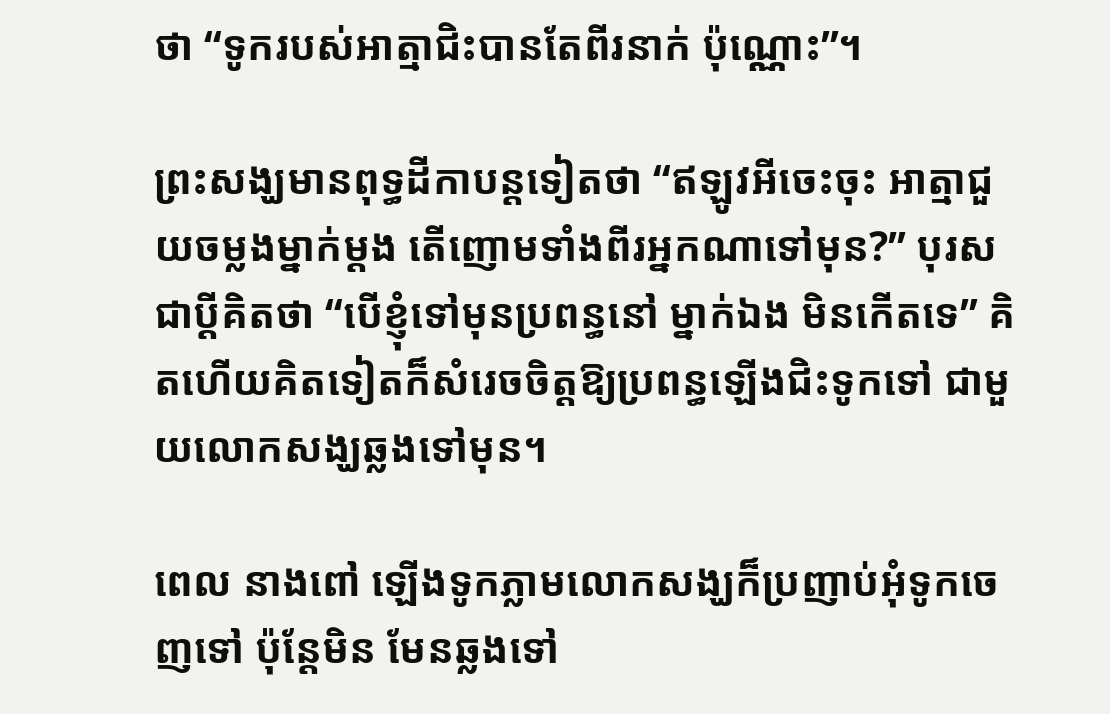ថា “ទូករបស់អាត្មាជិះបានតែពីរនាក់ ប៉ុណ្ណោះ”។

ព្រះសង្ឃមានពុទ្ធដីកាបន្តទៀតថា “ឥឡូវអីចេះចុះ អាត្មាជួយចម្លងម្នាក់ម្តង តើញោមទាំងពីរអ្នកណាទៅមុន?” បុរសជាប្តីគិតថា “បើខ្ញុំទៅមុនប្រពន្ធនៅ ម្នាក់ឯង មិនកើតទេ” គិតហើយគិតទៀតក៏សំរេចចិត្តឱ្យប្រពន្ធឡើងជិះទូកទៅ ជាមួយលោកសង្ឃឆ្លងទៅមុន។

ពេល នាងពៅ ឡើងទូកភ្លាមលោកសង្ឃក៏ប្រញាប់អុំទូកចេញទៅ ប៉ុន្តែមិន មែនឆ្លងទៅ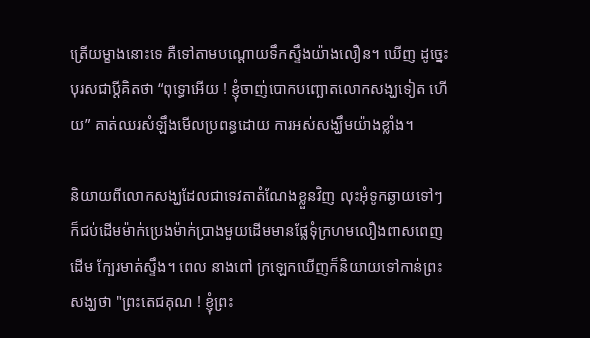ត្រើយម្ខាងនោះទេ គឺទៅតាមបណ្តោយទឹកស្ទឹងយ៉ាងលឿន។ ឃើញ ដូច្នេះបុរសជាប្តីគិតថា “ពុទ្ធោអើយ ! ខ្ញុំចាញ់បោកបញ្ឆោតលោកសង្ឃទៀត ហើយ” គាត់ឈរសំឡឹងមើលប្រពន្ធដោយ ការអស់សង្ឃឹមយ៉ាងខ្លាំង។

និយាយពីលោកសង្ឃដែលជាទេវតាតំណែងខ្លួនវិញ លុះអុំទូកឆ្ងាយទៅៗ ក៏ជប់ដើមម៉ាក់ប្រេងម៉ាក់ប្រាងមួយដើមមានផ្លែទុំក្រហមលឿងពាសពេញដើម ក្បែរមាត់ស្ទឹង។ ពេល នាងពៅ ក្រឡេកឃើញក៏និយាយទៅកាន់ព្រះសង្ឃថា "ព្រះតេជគុណ ! ខ្ញុំព្រះ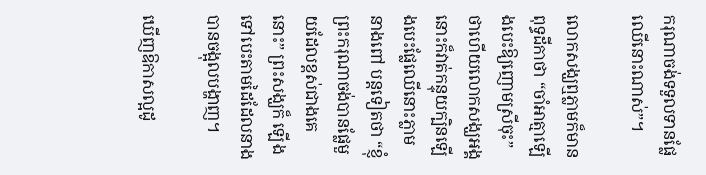ករុណាចង់ទទួលទានផ្លែឈើនោះណាស់”។

លោកសង្ឃឮភ្លាមក៏មានពុទ្ធដីកាថា “ចាំអាត្មាឡើងបេះឱ្យញោមស្រីចុះ” ថាហើយលោកសង្ឃអង្គនោះក៏វាត់កន្ទុយក្បិនឡើងបេះផ្លែឈើនោះភ្លាម នាងពៅ បន្តទៀតថា “ខ្ញុំព្រះករុណាចង់បានផ្លែមួយដែលខ្ពស់ជាងគេនោះ” ព្រះសង្ឃក៏ ឡើងទៅបេះតាមដៃដែលនាងបានចង្អុលបង្ហាញ។

ឃើញឱកាសល្អដូ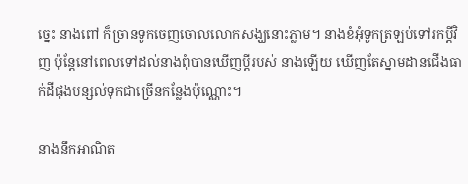ច្នេះ នាងពៅ ក៏ច្រានទូកចេញចោលលោកសង្ឃនោះភ្លាម។ នាងខំអុំទូកត្រឡប់ទៅរកប្តីវិញ ប៉ុន្តែនៅពេលទៅដល់នាងពុំបានឃើញប្តីរបស់ នាងឡើយ ឃើញតែស្នាមដានជើងធាក់ដីផុងបន្សល់ទុកជាច្រើនកន្លែងប៉ុណ្ណោះ។

នាងនឹកអាណិត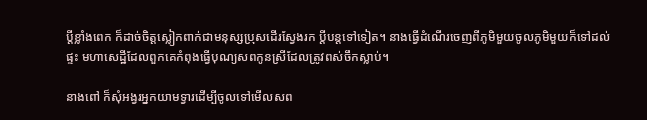ប្តីខ្លាំងពេក ក៏ដាច់ចិត្តស្លៀកពាក់ជាមនុស្សប្រុសដើរស្វែងរក ប្តីបន្តទៅទៀត។ នាងធ្វើដំណើរចេញពីភូមិមួយចូលភូមិមួយក៏ទៅដល់ផ្ទះ មហាសេដ្ឋីដែលពួកគេកំពុងធ្វើបុណ្យសពកូនស្រីដែលត្រូវពស់ចឹកស្លាប់។

នាងពៅ ក៏សុំអង្វរអ្នកយាមទ្វារដើម្បីចូលទៅមើលសព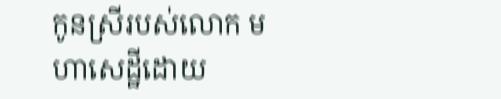កូនស្រីរបស់លោក មហាសេដ្ឋីដោយ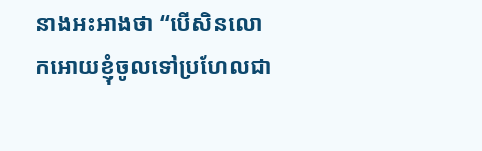នាងអះអាងថា “បើសិនលោកអោយខ្ញុំចូលទៅប្រហែលជា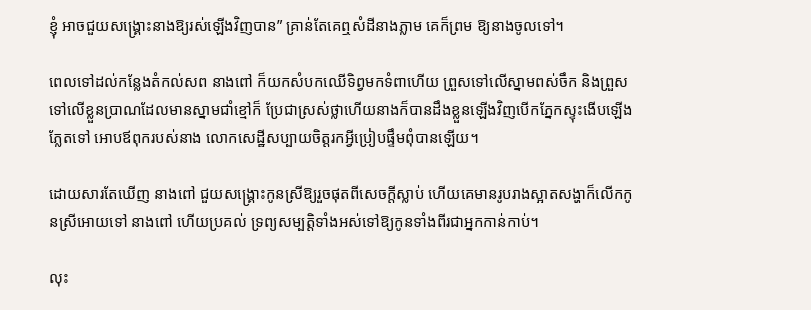ខ្ញុំ អាចជួយសង្គ្រោះនាងឱ្យរស់ឡើងវិញបាន” គ្រាន់តែគេឮសំដីនាងភ្លាម គេក៏ព្រម ឱ្យនាងចូលទៅ។

ពេលទៅដល់កន្លែងតំកល់សព នាងពៅ ក៏យកសំបកឈើទិព្វមកទំពាហើយ ព្រួសទៅលើស្នាមពស់ចឹក និងព្រួសទៅលើខ្លួនប្រាណដែលមានស្នាមជាំខ្មៅក៏ ប្រែជាស្រស់ថ្លាហើយនាងក៏បានដឹងខ្លួនឡើងវិញបើកភ្នែកស្ទុះងើបឡើងភ្លែតទៅ អោបឪពុករបស់នាង លោកសេដ្ឋីសប្បាយចិត្តរកអ្វីប្រៀបផ្ទឹមពុំបានឡើយ។

ដោយសារតែឃើញ នាងពៅ ជួយសង្គ្រោះកូនស្រីឱ្យរួចផុតពីសេចក្តីស្លាប់ ហើយគេមានរូបរាងស្អាតសង្ហាក៏លើកកូនស្រីអោយទៅ នាងពៅ ហើយប្រគល់ ទ្រព្យសម្បត្តិទាំងអស់ទៅឱ្យកូនទាំងពីរជាអ្នកកាន់កាប់។

លុះ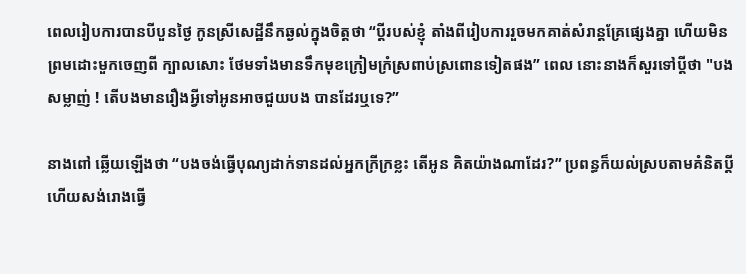ពេលរៀបការបានបីបួនថ្ងៃ កូនស្រីសេដ្ឋីនឹកឆ្ងល់ក្នុងចិត្តថា “ប្តីរបស់ខ្ញុំ តាំងពីរៀបការរួចមកគាត់សំរាន្តគ្រែផ្សេងគ្នា ហើយមិនព្រមដោះមួកចេញពី ក្បាលសោះ ថែមទាំងមានទឹកមុខក្រៀមក្រំស្រពាប់ស្រពោនទៀតផង” ពេល នោះនាងក៏សួរទៅប្តីថា "បងសម្លាញ់ ! តើបងមានរឿងអ្វីទៅអូនអាចជួយបង បានដែរឬទេ?”

នាងពៅ ឆ្លើយឡើងថា “បងចង់ធ្វើបុណ្យដាក់ទានដល់អ្នកក្រីក្រខ្លះ តើអូន គិតយ៉ាងណាដែរ?” ប្រពន្ធក៏យល់ស្របតាមគំនិតប្តីហើយសង់រោងធ្វើ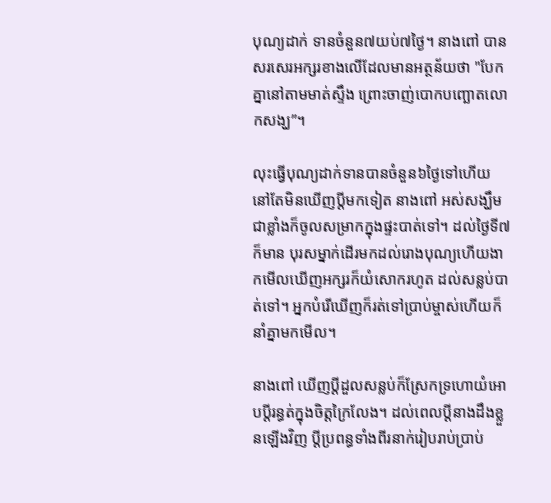បុណ្យដាក់ ទានចំនួន៧យប់៧ថ្ងៃ។ នាងពៅ បានសរសេរអក្សរខាងលើដែលមានអត្ថន័យថា "បែកគ្នានៅតាមមាត់ស្ទឹង ព្រោះចាញ់បោកបញ្ឆោតលោកសង្ឃ”។

លុះធ្វើបុណ្យដាក់ទានបានចំនួន៦ថ្ងៃទៅហើយ នៅតែមិនឃើញប្តីមកទៀត នាងពៅ អស់សង្ឃឹមជាខ្លាំងក៏ចូលសម្រាកក្នុងផ្ទះបាត់ទៅ។ ដល់ថ្ងៃទី៧ក៏មាន បុរសម្នាក់ដើរមកដល់រោងបុណ្យហើយងាកមើលឃើញអក្សរក៏យំសោករហូត ដល់សន្លប់បាត់ទៅ។ អ្នកបំរើឃើញក៏រត់ទៅប្រាប់ម្ចាស់ហើយក៏នាំគ្នាមកមើល។

នាងពៅ ឃើញប្តីដួលសន្លប់ក៏ស្រែកទ្រហោយំអោបប្តីរន្ធត់ក្នុងចិត្តក្រៃលែង។ ដល់ពេលប្តីនាងដឹងខ្លួនឡើងវិញ ប្តីប្រពន្ធទាំងពីរនាក់រៀបរាប់ប្រាប់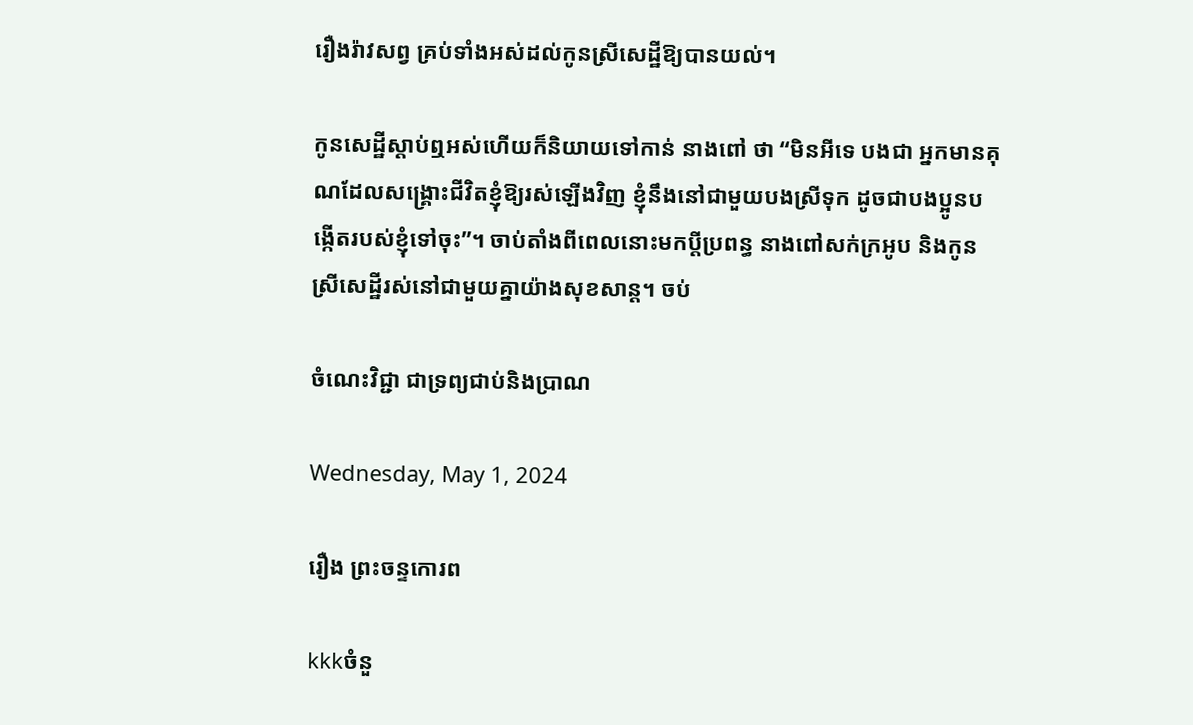រឿងរ៉ាវសព្វ គ្រប់ទាំងអស់ដល់កូនស្រីសេដ្ឋីឱ្យបានយល់។

កូនសេដ្ឋីស្តាប់ឮអស់ហើយក៏និយាយទៅកាន់ នាងពៅ ថា “មិនអីទេ បងជា អ្នកមានគុណដែលសង្គ្រោះជីវិតខ្ញុំឱ្យរស់ឡើងវិញ ខ្ញុំនឹងនៅជាមួយបងស្រីទុក ដូចជាបងប្អូនបង្កើតរបស់ខ្ញុំទៅចុះ”។ ចាប់តាំងពីពេលនោះមកប្តីប្រពន្ធ នាងពៅសក់ក្រអូប និងកូនស្រីសេដ្ឋីរស់នៅជាមួយគ្នាយ៉ាងសុខសាន្ត។ ចប់

ចំណេះវិជ្ជា ជាទ្រព្យជាប់និងប្រាណ

Wednesday, May 1, 2024

រឿង ព្រះចន្ទកោរព

kkkចំនួ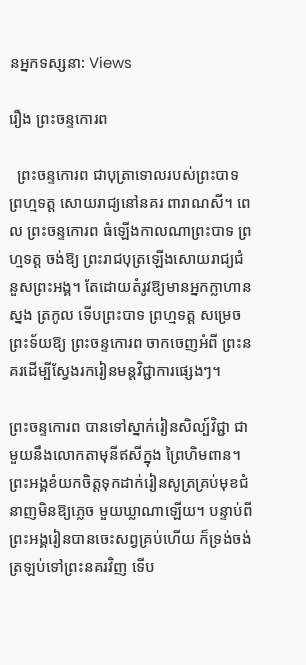នអ្នកទស្សនា: Views

រឿង ព្រះចន្ទកោរព

  ព្រះចន្ទកោរព ជាបុត្រាទោលរបស់ព្រះបាទ ព្រហ្មទត្ត សោយរាជ្យនៅនគរ ពារាណសី។ ពេល ព្រះចន្ទកោរព ធំឡើងកាលណាព្រះបាទ ព្រហ្មទត្ត ចង់ឱ្យ ព្រះរាជបុត្រឡើងសោយរាជ្យជំនួសព្រះអង្គ។ តែដោយតំរូវឱ្យមានអ្នកក្លាហានស្នង ត្រកូល ទើបព្រះបាទ ព្រហ្មទត្ត សម្រេចព្រះទ័យឱ្យ ព្រះចន្ទកោរព ចាកចេញអំពី ព្រះនគរដើម្បីស្វែងរករៀនមន្តវិជ្ជាការផ្សេងៗ។

ព្រះចន្ទកោរព បានទៅស្នាក់រៀនសិល្ប៍វិជ្ជា ជាមួយនឹងលោកតាមុនីឥសីក្នុង ព្រៃហិមពាន។ ព្រះអង្គខំយកចិត្តទុកដាក់រៀនសូត្រគ្រប់មុខជំនាញមិនឱ្យភ្លេច មួយឃ្លាណាឡើយ។ បន្ទាប់ពីព្រះអង្គរៀនបានចេះសព្វគ្រប់ហើយ ក៏ទ្រង់ចង់ ត្រឡប់ទៅព្រះនគរវិញ ទើប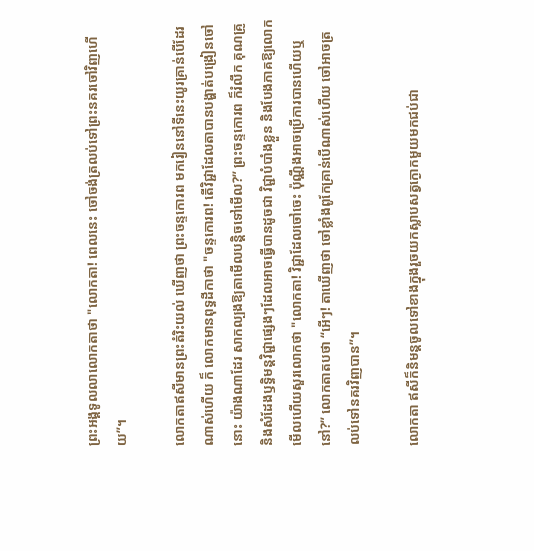ព្រះអង្គទូលលាលោកតាថា "លោកតា! ពេលនេះ ចៅចង់ត្រលប់ទៅព្រះនគរចៅវិញហើយ”។

លោកតាឥសីមានព្រះតំរិះយល់ ឃើញថា ព្រះចន្ទកោរព មករៀននៅទីនេះយូរគ្រាន់បើដែរណាស់ហើយ ក៏ លោកមានពុទ្ធដីកាថា "ចន្ទកោរព! តើវិជ្ជាដែលតាបានបង្ហាត់បង្រៀនចៅនោះ យ៉ាងណាដែរ សាកល្បងឱ្យតាមើលបន្តិចទៅមើល?” ព្រះចន្ទកោរព ក៏រំលឹក គុណគ្រូ និងសំដែងឫទ្ធិមន្តវិជ្ជាផ្សេងៗដែលអាចធ្វើបានដូចជា វិជ្ជាបំបាំងខ្លួន និងបែងភាគឱ្យលោកមើលហើយសួរលោកថា "លោកតា! វិជ្ជាដែលចៅចេះ ប៉ុណ្ណឹងអាចប្រើការបានហើយឬនៅ?” លោកតាតបថា “អើៗ! តាឃើញថា ចៅខ្លាំងពូកែគ្រាន់បើណាស់ហើយ ចៅអាចត្រលប់ទៅនគរវិញបាន”។

លោកតា ឥសីក៏និមន្តចូលទៅខាងក្នុងរួចយកស្លាបសត្វក្ងោកមួយមកជប់ជា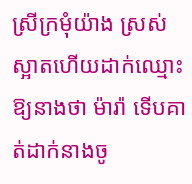ស្រីក្រមុំយ៉ាង ស្រស់ស្អាតហើយដាក់ឈ្មោះឱ្យនាងថា ម៉ារ៉ា ទើបគាត់ដាក់នាងចូ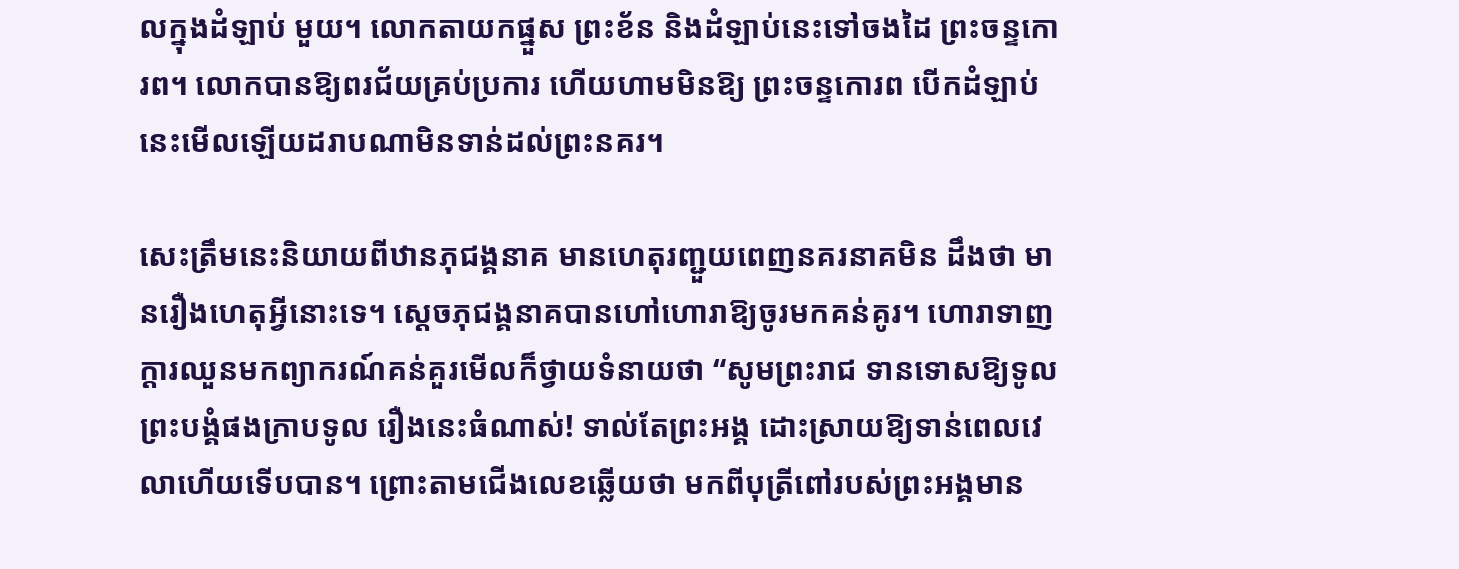លក្នុងដំឡាប់ មួយ។ លោកតាយកផ្នួស ព្រះខ័ន និងដំឡាប់នេះទៅចងដៃ ព្រះចន្ទកោរព។ លោកបានឱ្យពរជ័យគ្រប់ប្រការ ហើយហាមមិនឱ្យ ព្រះចន្ទកោរព បើកដំឡាប់ នេះមើលឡើយដរាបណាមិនទាន់ដល់ព្រះនគរ។

សេះត្រឹមនេះនិយាយពីឋានភុជង្គនាគ មានហេតុរញ្ជួយពេញនគរនាគមិន ដឹងថា មានរឿងហេតុអ្វីនោះទេ។ ស្ដេចភុជង្គនាគបានហៅហោរាឱ្យចូរមកគន់គូរ។ ហោរាទាញក្តារឈួនមកព្យាករណ៍គន់គួរមើលក៏ថ្វាយទំនាយថា “សូមព្រះរាជ ទានទោសឱ្យទូលព្រះបង្គំផងក្រាបទូល រឿងនេះធំណាស់! ទាល់តែព្រះអង្គ ដោះស្រាយឱ្យទាន់ពេលវេលាហើយទើបបាន។ ព្រោះតាមជើងលេខឆ្លើយថា មកពីបុត្រីពៅរបស់ព្រះអង្គមាន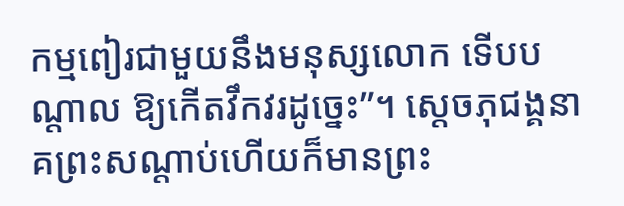កម្មពៀរជាមួយនឹងមនុស្សលោក ទើបបណ្តាល ឱ្យកើតវឹកវរដូច្នេះ”។ ស្តេចភុជង្គនាគព្រះសណ្តាប់ហើយក៏មានព្រះ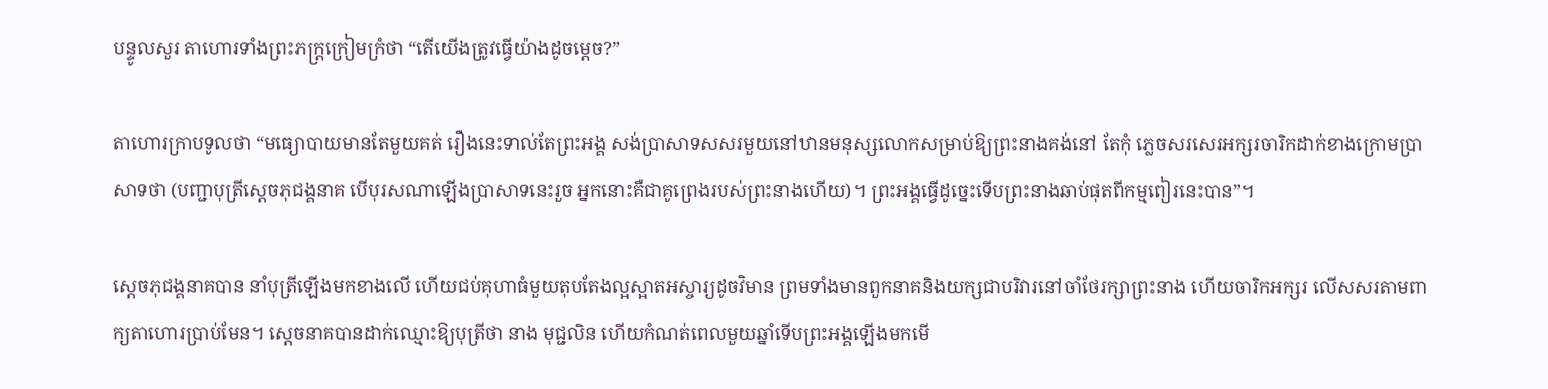បន្ទូលសួរ តាហោរទាំងព្រះភក្ត្រក្រៀមក្រំថា “តើយើងត្រូវធ្វើយ៉ាងដូចម្តេច?”

តាហោរក្រាបទូលថា “មធ្យោបាយមានតែមួយគត់ រឿងនេះទាល់តែព្រះអង្គ សង់ប្រាសាទសសរមួយនៅឋានមនុស្សលោកសម្រាប់ឱ្យព្រះនាងគង់នៅ តែកុំ ភ្លេចសរសេរអក្សរចារិកដាក់ខាងក្រោមប្រាសាទថា (បញ្ជាបុត្រីស្តេចភុជង្គនាគ បើបុរសណាឡើងប្រាសាទនេះរួច អ្នកនោះគឺជាគូព្រេងរបស់ព្រះនាងហើយ)។ ព្រះអង្គធ្វើដូច្នេះទើបព្រះនាងឆាប់ផុតពីកម្មពៀរនេះបាន”។

ស្តេចភុជង្គនាគបាន នាំបុត្រីឡើងមកខាងលើ ហើយជប់គុហាធំមួយតុបតែងល្អស្អាតអស្ចារ្យដូចវិមាន ព្រមទាំងមានពួកនាគនិងយក្សជាបរិវារនៅចាំថែរក្សាព្រះនាង ហើយចារិកអក្សរ លើសសរតាមពាក្យតាហោរប្រាប់មែន។ ស្តេចនាគបានដាក់ឈ្មោះឱ្យបុត្រីថា នាង មុជ្ជលិន ហើយកំណត់ពេលមួយឆ្នាំទើបព្រះអង្គឡើងមកមើ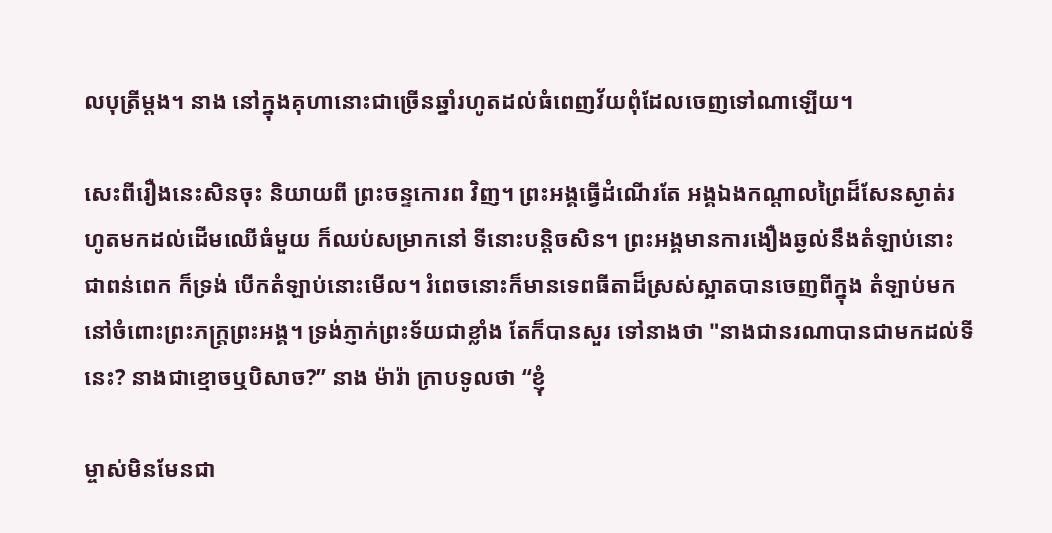លបុត្រីម្តង។ នាង នៅក្នុងគុហានោះជាច្រើនឆ្នាំរហូតដល់ធំពេញវ័យពុំដែលចេញទៅណាឡើយ។

សេះពីរឿងនេះសិនចុះ និយាយពី ព្រះចន្ទកោរព វិញ។ ព្រះអង្គធ្វើដំណើរតែ អង្គឯងកណ្តាលព្រៃដ៏សែនស្ងាត់រហូតមកដល់ដើមឈើធំមួយ ក៏ឈប់សម្រាកនៅ ទីនោះបន្តិចសិន។ ព្រះអង្គមានការងឿងឆ្ងល់នឹងតំឡាប់នោះជាពន់ពេក ក៏ទ្រង់ បើកតំឡាប់នោះមើល។ រំពេចនោះក៏មានទេពធីតាដ៏ស្រស់ស្អាតបានចេញពីក្នុង តំឡាប់មកនៅចំពោះព្រះភក្ត្រព្រះអង្គ។ ទ្រង់ភ្ញាក់ព្រះទ័យជាខ្លាំង តែក៏បានសួរ ទៅនាងថា "នាងជានរណាបានជាមកដល់ទីនេះ? នាងជាខ្មោចឬបិសាច?” នាង ម៉ារ៉ា ក្រាបទូលថា “ខ្ញុំ

ម្ចាស់មិនមែនជា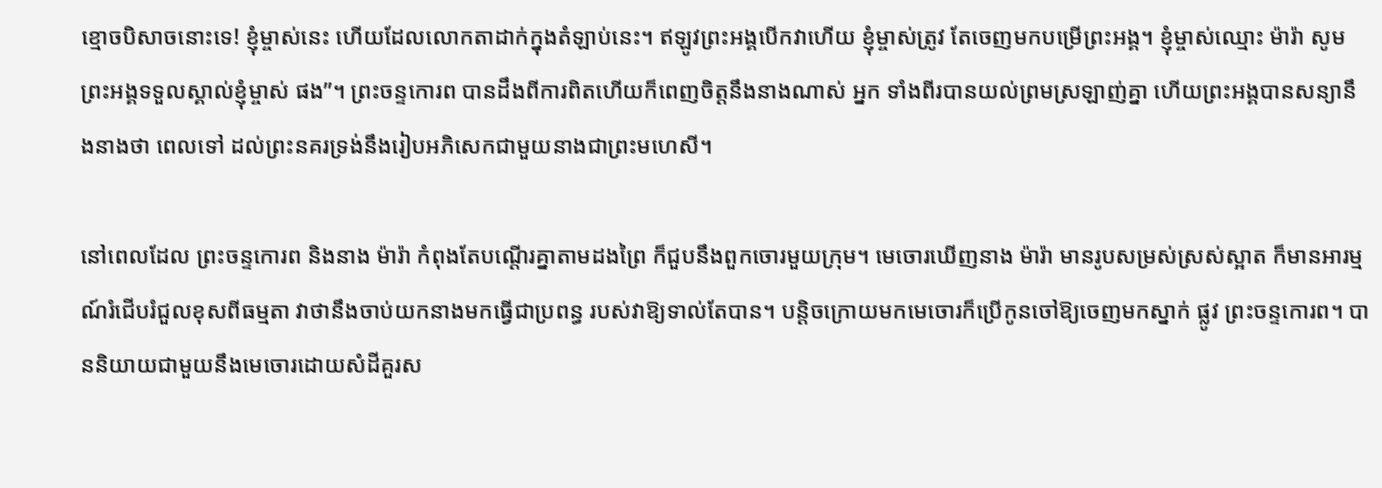ខ្មោចបិសាចនោះទេ! ខ្ញុំម្ចាស់នេះ ហើយដែលលោកតាដាក់ក្នុងតំឡាប់នេះ។ ឥឡូវព្រះអង្គបើកវាហើយ ខ្ញុំម្ចាស់ត្រូវ តែចេញមកបម្រើព្រះអង្គ។ ខ្ញុំម្ចាស់ឈ្មោះ ម៉ារ៉ា សូមព្រះអង្គទទួលស្គាល់ខ្ញុំម្ចាស់ ផង”។ ព្រះចន្ទកោរព បានដឹងពីការពិតហើយក៏ពេញចិត្តនឹងនាងណាស់ អ្នក ទាំងពីរបានយល់ព្រមស្រឡាញ់គ្នា ហើយព្រះអង្គបានសន្យានឹងនាងថា ពេលទៅ ដល់ព្រះនគរទ្រង់នឹងរៀបអភិសេកជាមួយនាងជាព្រះមហេសី។

នៅពេលដែល ព្រះចន្ទកោរព និងនាង ម៉ារ៉ា កំពុងតែបណ្តើរគ្នាតាមដងព្រៃ ក៏ជួបនឹងពួកចោរមួយក្រុម។ មេចោរឃើញនាង ម៉ារ៉ា មានរូបសម្រស់ស្រស់ស្អាត ក៏មានអារម្មណ៍រំជើបរំជួលខុសពីធម្មតា វាថានឹងចាប់យកនាងមកធ្វើជាប្រពន្ធ របស់វាឱ្យទាល់តែបាន។ បន្តិចក្រោយមកមេចោរក៏ប្រើកូនចៅឱ្យចេញមកស្នាក់ ផ្លូវ ព្រះចន្ទកោរព។ បាននិយាយជាមួយនឹងមេចោរដោយសំដីគួរស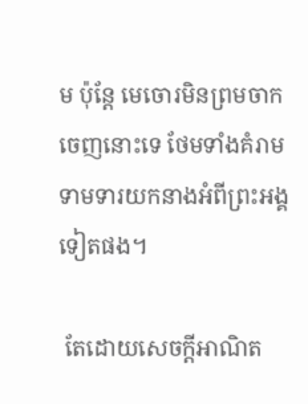ម ប៉ុន្តែ មេចោរមិនព្រមចាកចេញនោះទេ ថែមទាំងគំរាមទាមទារយកនាងអំពីព្រះអង្គ ទៀតផង។

 តែដោយសេចក្តីអាណិត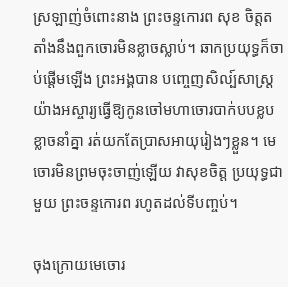ស្រឡាញ់ចំពោះនាង ព្រះចន្ទកោរព សុខ ចិត្តតតាំងនឹងពួកចោរមិនខ្លាចស្លាប់។ ឆាកប្រយុទ្ធក៏ចាប់ផ្តើមឡើង ព្រះអង្គបាន បញ្ចេញសិល្ប៍សាស្ត្រយ៉ាងអស្ចារ្យធ្វើឱ្យកូនចៅមហាចោរបាក់បបខ្លបខ្លាចនាំគ្នា រត់យកតែប្រាសអាយុរៀងៗខ្លួន។ មេចោរមិនព្រមចុះចាញ់ឡើយ វាសុខចិត្ត ប្រយុទ្ធជាមួយ ព្រះចន្ទកោរព រហូតដល់ទីបញ្ចប់។

ចុងក្រោយមេចោរ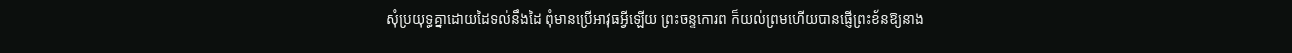សុំប្រយុទ្ធគ្នាដោយដៃទល់នឹងដៃ ពុំមានប្រើអាវុធអ្វីឡើយ ព្រះចន្ទកោរព ក៏យល់ព្រមហើយបានផ្ញើព្រះខ័នឱ្យនាង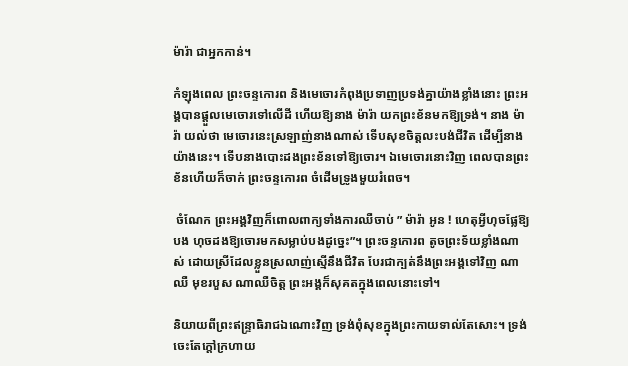ម៉ារ៉ា ជាអ្នកកាន់។

កំឡុងពេល ព្រះចន្ទកោរព និងមេចោរកំពុងប្រទាញប្រទង់គ្នាយ៉ាងខ្លាំងនោះ ព្រះអង្គបានផ្ដួលមេចោរទៅលើដី ហើយឱ្យនាង ម៉ារ៉ា យកព្រះខ័នមកឱ្យទ្រង់។ នាង ម៉ារ៉ា យល់ថា មេចោរនេះស្រឡាញ់នាងណាស់ ទើបសុខចិត្តលះបង់ជីវិត ដើម្បីនាងយ៉ាងនេះ។ ទើបនាងបោះដងព្រះខ័នទៅឱ្យចោរ។ ឯមេចោរនោះវិញ ពេលបានព្រះខ័នហើយក៏ចាក់ ព្រះចន្ទកោរព ចំដើមទ្រូងមួយរំពេច។

 ចំណែក ព្រះអង្គវិញក៏ពោលពាក្យទាំងការឈឺចាប់ ” ម៉ារ៉ា អូន ! ហេតុអ្វីហុចផ្លែឱ្យបង ហុចដងឱ្យចោរមកសម្លាប់បងដូច្នេះ”។ ព្រះចន្ទកោរព តូចព្រះទ័យខ្លាំងណាស់ ដោយស្រីដែលខ្លួនស្រលាញ់ស្មើនឹងជីវិត បែរជាក្បត់នឹងព្រះអង្គទៅវិញ ណាឈឺ មុខរបួស ណាឈឺចិត្ត ព្រះអង្គក៏សុគតក្នុងពេលនោះទៅ។

និយាយពីព្រះឥន្ទ្រាធិរាជឯណោះវិញ ទ្រង់ពុំសុខក្នុងព្រះកាយទាល់តែសោះ។ ទ្រង់ចេះតែក្តៅក្រហាយ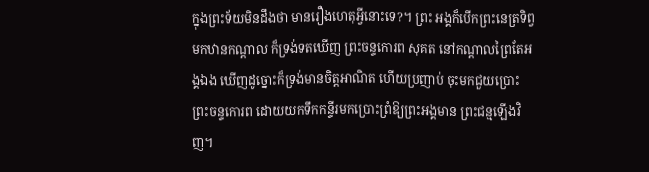ក្នុងព្រះទ័យមិនដឹងថា មានរឿងហេតុអ្វីនោះទេ?។ ព្រះ អង្គក៏បើកព្រះនេត្រទិព្វមកឋានកណ្តាល ក៏ទ្រង់ទតឃើញ ព្រះចន្ទកោរព សុគត នៅកណ្តាលព្រៃតែអង្គឯង ឃើញដូច្នោះក៏ទ្រង់មានចិត្តអាណិត ហើយប្រញាប់ ចុះមកជួយប្រោះ ព្រះចន្ទកោរព ដោយយកទឹកកន្ទីរមកប្រោះព្រំឱ្យព្រះអង្គមាន ព្រះជន្មឡើងវិញ។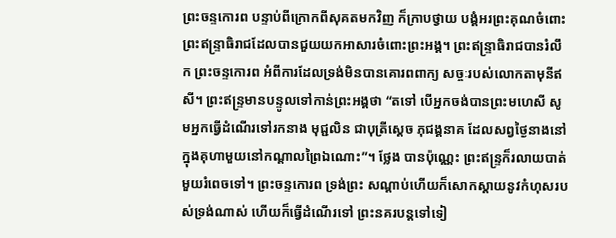ព្រះចន្ទកោរព បន្ទាប់ពីក្រោកពីសុគតមកវិញ ក៏ក្រាបថ្វាយ បង្គំអរព្រះគុណចំពោះព្រះឥន្ទ្រាធិរាជដែលបានជួយយកអាសារចំពោះព្រះអង្គ។ ព្រះឥន្ទ្រាធិរាជបានរំលឹក ព្រះចន្ទកោរព អំពីការដែលទ្រង់មិនបានគោរពពាក្យ សច្ចៈរបស់លោកតាមុនីឥសី។ ព្រះឥន្ទ្រមានបន្ទូលទៅកាន់ព្រះអង្គថា “តទៅ បើអ្នកចង់បានព្រះមហេសី សូមអ្នកធ្វើដំណើរទៅរកនាង មុជ្ជលិន ជាបុត្រីស្តេច ភុជង្គនាគ ដែលសព្វថ្ងៃនាងនៅក្នុងគុហាមួយនៅកណ្តាលព្រៃឯណោះ”។ ថ្លែង បានប៉ុណ្ណេះ ព្រះឥន្ទ្រក៏រលាយបាត់មួយរំពេចទៅ។ ព្រះចន្ទកោរព ទ្រង់ព្រះ សណ្តាប់ហើយក៏សោកស្តាយនូវកំហុសរបស់ទ្រង់ណាស់ ហើយក៏ធ្វើដំណើរទៅ ព្រះនគរបន្តទៅទៀ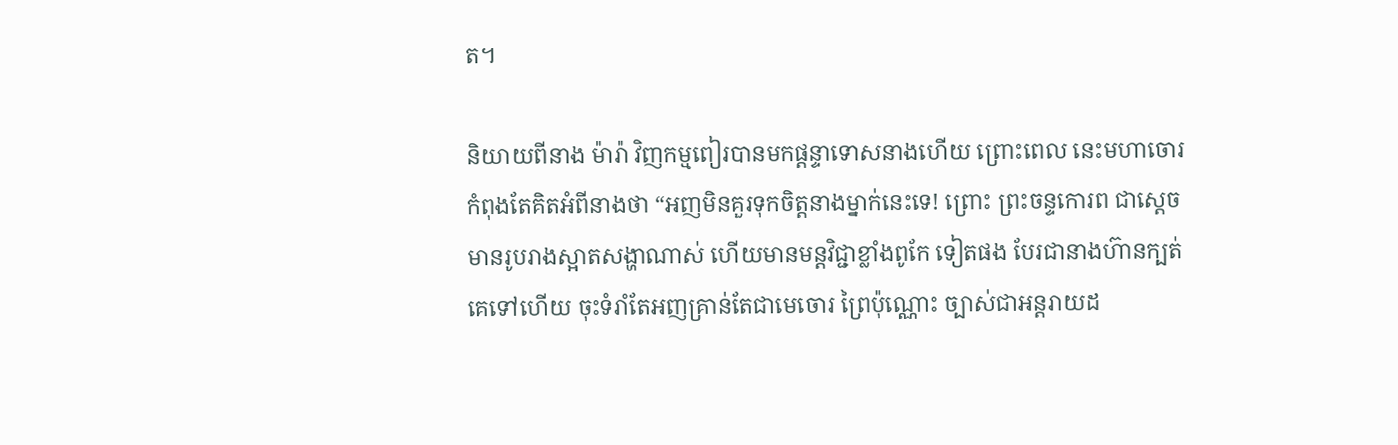ត។

និយាយពីនាង ម៉ារ៉ា វិញកម្មពៀរបានមកផ្តន្ទាទោសនាងហើយ ព្រោះពេល នេះមហាចោរកំពុងតែគិតអំពីនាងថា “អញមិនគួរទុកចិត្តនាងម្នាក់នេះទេ! ព្រោះ ព្រះចន្ទកោរព ជាស្តេចមានរូបរាងស្អាតសង្ហាណាស់ ហើយមានមន្តវិជ្ជាខ្លាំងពូកែ ទៀតផង បែរជានាងហ៊ានក្បត់គេទៅហើយ ចុះទំរាំតែអញគ្រាន់តែជាមេចោរ ព្រៃប៉ុណ្ណោះ ច្បាស់ជាអន្តរាយដ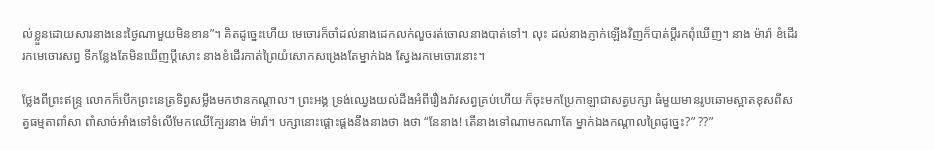ល់ខ្លួនដោយសារនាងនេះថ្ងៃណាមួយមិនខាន”។ គិតដូច្នេះហើយ មេចោរក៏ចាំដល់នាងដេកលក់លួចរត់ចោលនាងបាត់ទៅ។ លុះ ដល់នាងភ្ញាក់ឡើងវិញក៏បាត់ប្តីរកពុំឃើញ។ នាង ម៉ារ៉ា ខំដើររកមេចោរសព្វ ទីកន្លែងតែមិនឃើញប្តីសោះ នាងខំដើរកាត់ព្រៃយំសោកសង្រេងតែម្នាក់ឯង ស្វែងរកមេចោរនោះ។

ថ្លែងពីព្រះឥន្ទ្រ លោកក៏បើកព្រះនេត្រទិព្វសម្លឹងមកឋានកណ្តាល។ ព្រះអង្គ ទ្រង់ឈ្វេងយល់ដឹងអំពីរឿងរ៉ាវសព្វគ្រប់ហើយ ក៏ចុះមកប្រែកាឡាជាសត្វបក្សា ធំមួយមានរូបឆោមស្អាតខុសពីសត្វធម្មតាពាំសា ពាំសាច់អាំងទៅទំលើមែកឈើក្បែរនាង ម៉ារ៉ា។ បក្សានោះផ្តោះផ្តងនឹងនាងថា ងថា “នែនាង! តើនាងទៅណាមកណាតែ ម្នាក់ឯងកណ្តាលព្រៃដូច្នេះ?” ??”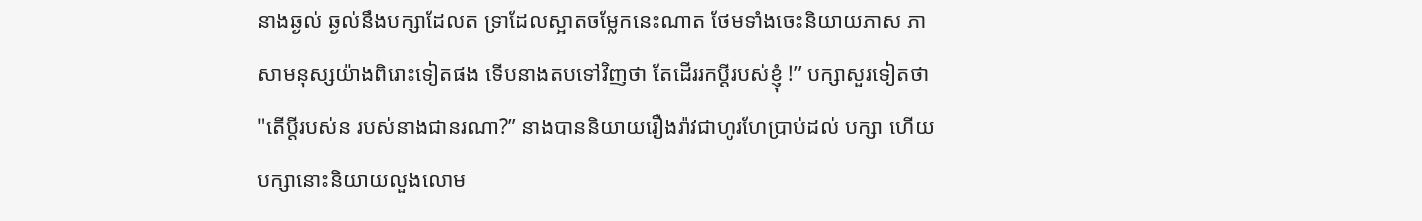នាងឆ្ងល់ ឆ្ងល់នឹងបក្សាដែលត ទ្រាដែលស្អាតចម្លែកនេះណាត ថែមទាំងចេះនិយាយភាស ភាសាមនុស្សយ៉ាងពិរោះទៀតផង ទើបនាងតបទៅវិញថា តែដើររកប្តីរបស់ខ្ញុំ !” បក្សាសួរទៀតថា "តើប្តីរបស់ន របស់នាងជានរណា?” នាងបាននិយាយរឿងរ៉ាវជាហូរហែប្រាប់ដល់ បក្សា ហើយបក្សានោះនិយាយលួងលោម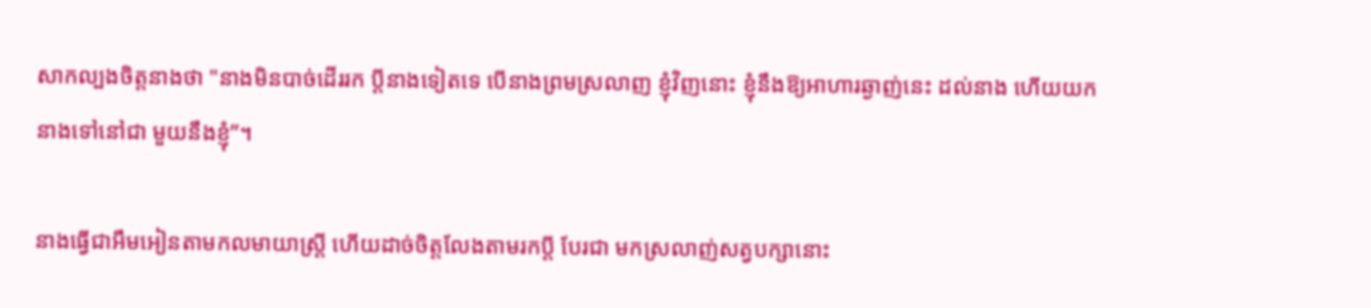សាកល្បងចិត្តនាងថា "នាងមិនបាច់ដើររក ប្តីនាងទៀតទេ បើនាងព្រមស្រលាញ ខ្ញុំវិញនោះ ខ្ញុំនឹងឱ្យអាហារឆ្ងាញ់នេះ ដល់នាង ហើយយកនាងទៅនៅជា មួយនឹងខ្ញុំ”។

នាងធ្វើជាអឹមអៀនតាមកលមាយាស្ត្រី ហើយដាច់ចិត្តលែងតាមរកប្តី បែរជា មកស្រលាញ់សត្វបក្សានោះ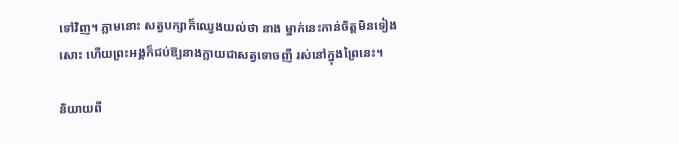ទៅវិញ។ ភ្លាមនោះ សត្វបក្សាក៏ឈ្វេងយល់ថា នាង ម្នាក់នេះកាន់ចិត្តមិនទៀងសោះ ហើយព្រះអង្គក៏ជប់ឱ្យនាងក្លាយជាសត្វទោចញី រស់នៅក្នុងព្រៃនេះ។

និយាយពី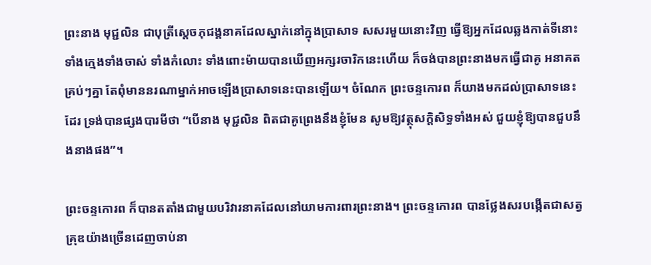ព្រះនាង មុជ្ជលិន ជាបុត្រីស្ដេចភុជង្គនាគដែលស្នាក់នៅក្នុងប្រាសាទ សសរមួយនោះវិញ ធ្វើឱ្យអ្នកដែលឆ្លងកាត់ទីនោះទាំងក្មេងទាំងចាស់ ទាំងកំលោះ ទាំងពោះម៉ាយបានឃើញអក្សរចារិកនេះហើយ ក៏ចង់បានព្រះនាងមកធ្វើជាគូ អនាគតគ្រប់ៗគ្នា តែពុំមាននរណាម្នាក់អាចឡើងប្រាសាទនេះបានឡើយ។ ចំណែក ព្រះចន្ទកោរព ក៏យាងមកដល់ប្រាសាទនេះដែរ ទ្រង់បានផ្សងបារមីថា “បើនាង មុជ្ជលិន ពិតជាគូព្រេងនឹងខ្ញុំមែន សូមឱ្យវត្ថុសក្តិសិទ្ធទាំងអស់ ជួយខ្ញុំឱ្យបានជួបនឹងនាងផង”។

ព្រះចន្ទកោរព ក៏បានតតាំងជាមួយបរិវារនាគដែលនៅយាមការពារព្រះនាង។ ព្រះចន្ទកោរព បានថ្លែងសរបង្កើតជាសត្វគ្រុឌយ៉ាងច្រើនដេញចាប់នា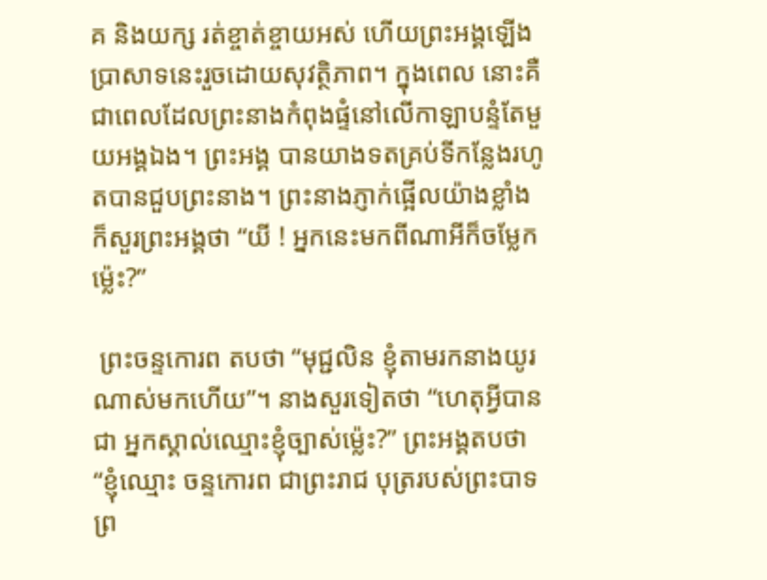គ និងយក្ស រត់ខ្ចាត់ខ្ចាយអស់ ហើយព្រះអង្គឡើងប្រាសាទនេះរួចដោយសុវត្ថិភាព។ ក្នុងពេល នោះគឺជាពេលដែលព្រះនាងកំពុងផ្ទំនៅលើកាឡាបន្ទំតែមួយអង្គឯង។ ព្រះអង្គ បានយាងទតគ្រប់ទីកន្លែងរហូតបានជួបព្រះនាង។ ព្រះនាងភ្ញាក់ផ្អើលយ៉ាងខ្លាំង ក៏សួរព្រះអង្គថា “យី ! អ្នកនេះមកពីណាអីក៏ចម្លែកម៉្លេះ?”

 ព្រះចន្ទកោរព តបថា “មុជ្ជលិន ខ្ញុំតាមរកនាងយូរណាស់មកហើយ”។ នាងសួរទៀតថា “ហេតុអ្វីបានជា អ្នកស្គាល់ឈ្មោះខ្ញុំច្បាស់ម៉្លេះ?” ព្រះអង្គតបថា “ខ្ញុំឈ្មោះ ចន្ទកោរព ជាព្រះរាជ បុត្ររបស់ព្រះបាទ ព្រ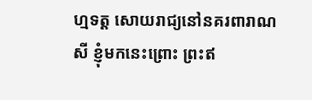ហ្មទត្ត សោយរាជ្យនៅនគរពារាណសី ខ្ញុំមកនេះព្រោះ ព្រះឥ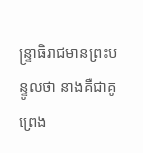ន្ទ្រាធិរាជមានព្រះបន្ទូលថា នាងគឺជាគូព្រេង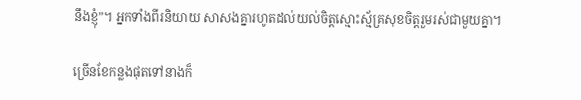នឹងខ្ញុំ”។ អ្នកទាំងពីរនិយាយ សាសងគ្នារហូតដល់យល់ចិត្តស្មោះស្ម័គ្រសុខចិត្តរួមរស់ជាមួយគ្នា។

ច្រើនខែកន្លងផុតទៅនាងក៏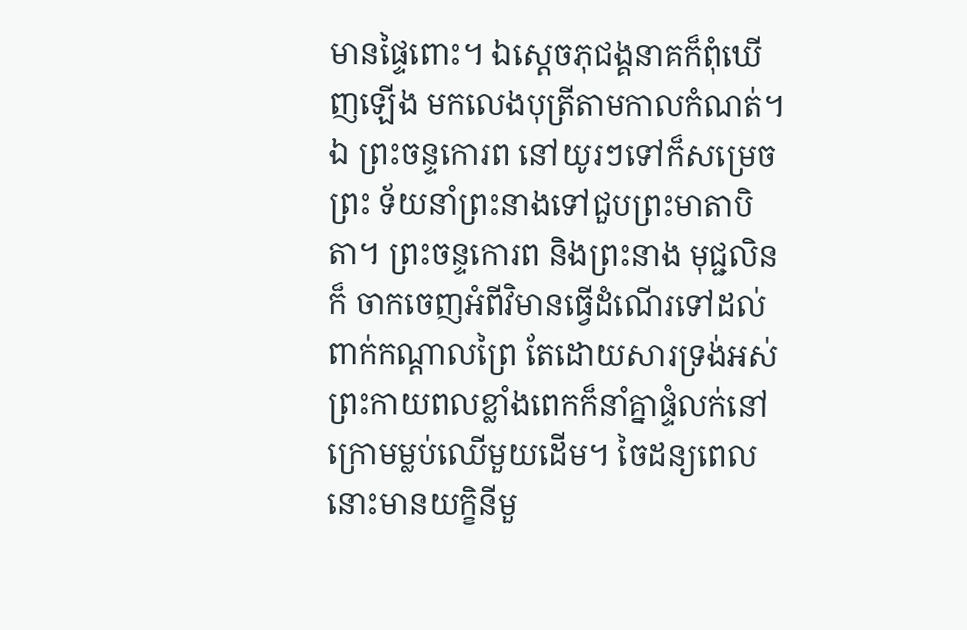មានផ្ទៃពោះ។ ឯស្តេចភុជង្គនាគក៏ពុំឃើញឡើង មកលេងបុត្រីតាមកាលកំណត់។ ឯ ព្រះចន្ទកោរព នៅយូរៗទៅក៏សម្រេចព្រះ ទ័យនាំព្រះនាងទៅជួបព្រះមាតាបិតា។ ព្រះចន្ទកោរព និងព្រះនាង មុជ្ជលិន ក៏ ចាកចេញអំពីវិមានធ្វើដំណើរទៅដល់ពាក់កណ្តាលព្រៃ តែដោយសារទ្រង់អស់ ព្រះកាយពលខ្លាំងពេកក៏នាំគ្នាផ្ទំលក់នៅក្រោមម្លប់ឈើមួយដើម។ ចៃដន្យពេល នោះមានយក្ខិនីមួ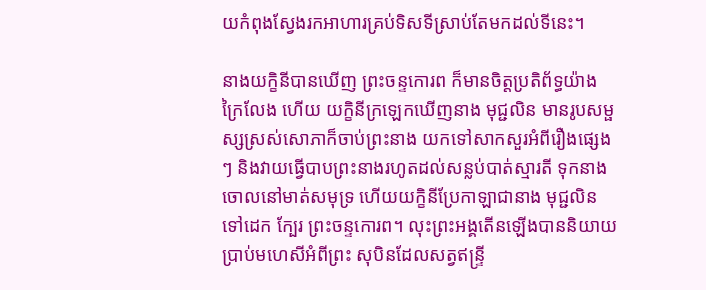យកំពុងស្វែងរកអាហារគ្រប់ទិសទីស្រាប់តែមកដល់ទីនេះ។

នាងយក្ខិនីបានឃើញ ព្រះចន្ទកោរព ក៏មានចិត្តប្រតិព័ទ្ធយ៉ាងក្រៃលែង ហើយ យក្ខិនីក្រឡេកឃើញនាង មុជ្ជលិន មានរូបសម្ផស្សស្រស់សោភាក៏ចាប់ព្រះនាង យកទៅសាកសួរអំពីរឿងផ្សេងៗ និងវាយធ្វើបាបព្រះនាងរហូតដល់សន្លប់បាត់ស្មារតី ទុកនាងចោលនៅមាត់សមុទ្រ ហើយយក្ខិនីប្រែកាឡាជានាង មុជ្ជលិន ទៅដេក ក្បែរ ព្រះចន្ទកោរព។ លុះព្រះអង្គតើនឡើងបាននិយាយប្រាប់មហេសីអំពីព្រះ សុបិនដែលសត្វឥន្ទ្រី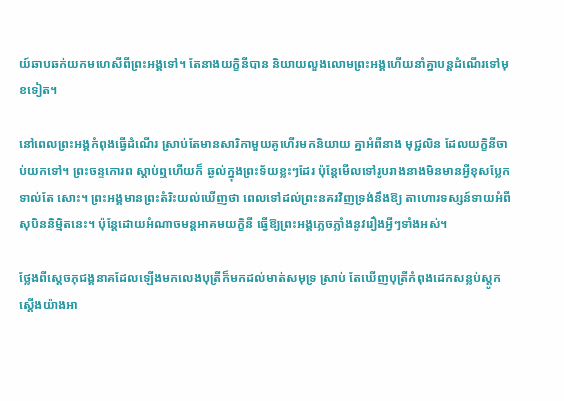យ៍ឆាបឆក់យកមហេសីពីព្រះអង្គទៅ។ តែនាងយក្ខិនីបាន និយាយលួងលោមព្រះអង្គហើយនាំគ្នាបន្តដំណើរទៅមុខទៀត។

នៅពេលព្រះអង្គកំពុងធ្វើដំណើរ ស្រាប់តែមានសារិកាមួយគូហើរមកនិយាយ គ្នាអំពីនាង មុជ្ជលិន ដែលយក្ខិនីចាប់យកទៅ។ ព្រះចន្ទកោរព ស្តាប់ឮហើយក៏ ឆ្ងល់ក្នុងព្រះទ័យខ្លះៗដែរ ប៉ុន្តែមើលទៅរូបរាងនាងមិនមានអ្វីខុសប្លែកទាល់តែ សោះ។ ព្រះអង្គមានព្រះតំរិះយល់ឃើញថា ពេលទៅដល់ព្រះនគរវិញទ្រង់នឹងឱ្យ តាហោរទស្សន៍ទាយអំពីសុបិននិម្មិតនេះ។ ប៉ុន្តែដោយអំណាចមន្តអាគមយក្ខិនី ធ្វើឱ្យព្រះអង្គភ្លេចភ្លាំងនូវរឿងអ្វីៗទាំងអស់។

ថ្លែងពីស្តេចភុជង្គនាគដែលឡើងមកលេងបុត្រីក៏មកដល់មាត់សមុទ្រ ស្រាប់ តែឃើញបុត្រីកំពុងដេកសន្លប់ស្តូកស្តើងយ៉ាងអា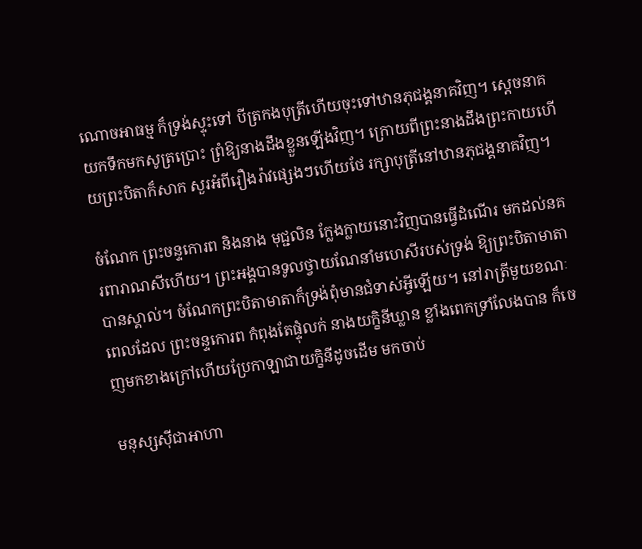ណោចអាធម្ម ក៏ទ្រង់ស្ទុះទៅ បីត្រកងបុត្រីហើយចុះទៅឋានភុជង្គនាគវិញ។ ស្តេចនាគយកទឹកមកសូត្រប្រោះ ព្រំឱ្យនាងដឹងខ្លួនឡើងវិញ។ ក្រោយពីព្រះនាងដឹងព្រះកាយហើយព្រះបិតាក៏សាក សួរអំពីរឿងរ៉ាវផ្សេងៗហើយថែ រក្សាបុត្រីនៅឋានភុជង្គនាគវិញ។

ចំណែក ព្រះចន្ទកោរព និងនាង មុជ្ជលិន ក្លែងក្លាយនោះវិញបានធ្វើដំណើរ មកដល់នគរពារាណសីហើយ។ ព្រះអង្គបានទូលថ្វាយណែនាំមហេសីរបស់ទ្រង់ ឱ្យព្រះបិតាមាតាបានស្គាល់។ ចំណែកព្រះបិតាមាតាក៏ទ្រង់ពុំមានជំទាស់អ្វីឡើយ។ នៅរាត្រីមួយខណៈពេលដែល ព្រះចន្ទកោរព កំពុងតែផ្ទុំលក់ នាងយក្ខិនីឃ្លាន ខ្លាំងពេកទ្រាំលែងបាន ក៏ចេញមកខាងក្រៅហើយប្រែកាឡាជាយក្ខិនីដូចដើម មកចាប់

មនុស្សស៊ីជាអាហា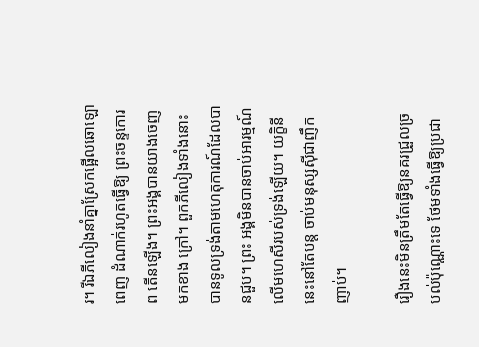រ។ រីឯភីលៀងនាំគ្នាស្រែកផ្អើលឆោឡោពេញ ដំណាក់រហូតធ្វើឱ្យ ព្រះចន្ទកោរព តើនឡើង។ ព្រះអង្គបានយាងចេញមកខាង ក្រៅ។ ពួកភីលៀងទាំងនោះបានទូលទ្រង់តាមហេតុការណ៍ដែលបានជួប។ ព្រះ អង្គមិនបានចាប់អារម្មណ៍លើមហេសីរបស់ទ្រង់ឡើយ។ យក្ខិនីនេះនៅតែបន្ត ចាប់មនុស្សស៊ីជាញឹកញាប់។

រឿងនេះមិនត្រឹមតែធ្វើឱ្យនគរជ្រួលច្របល់ប៉ុណ្ណោះទេ ថែមទាំងធ្វើឱ្យប្រជា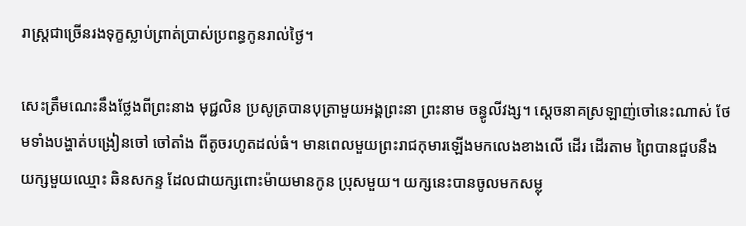រាស្ត្រជាច្រើនរងទុក្ខស្លាប់ព្រាត់ប្រាស់ប្រពន្ធកូនរាល់ថ្ងៃ។

សេះត្រឹមណេះនឹងថ្លែងពីព្រះនាង មុជ្ជលិន ប្រសូត្របានបុត្រាមួយអង្គព្រះនា ព្រះនាម ចន្ធូលីវង្ស។ ស្តេចនាគស្រឡាញ់ចៅនេះណាស់ ថែមទាំងបង្ហាត់បង្រៀនចៅ ចៅតាំង ពីតូចរហូតដល់ធំ។ មានពេលមួយព្រះរាជកុមារឡើងមកលេងខាងលើ ដើរ ដើរតាម ព្រៃបានជួបនឹងយក្សមួយឈ្មោះ ឆិនសកន្ទ ដែលជាយក្សពោះម៉ាយមានកូន ប្រុសមួយ។ យក្សនេះបានចូលមកសម្លុ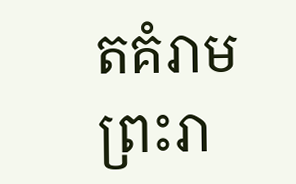តគំរាមព្រះរា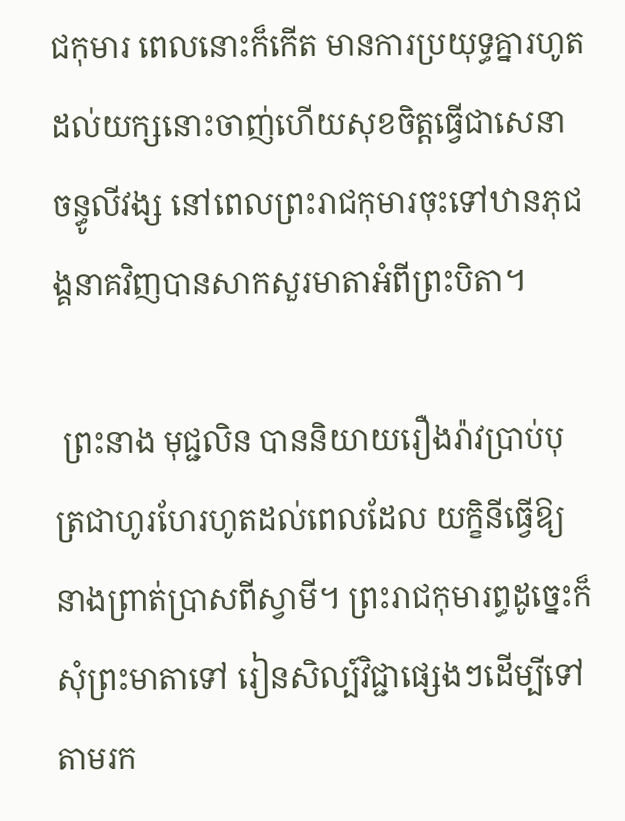ជកុមារ ពេលនោះក៏កើត មានការប្រយុទ្ធគ្នារហូតដល់យក្សនោះចាញ់ហើយសុខចិត្តធ្វើជាសេនា ចន្ធូលីវង្ស នៅពេលព្រះរាជកុមារចុះទៅឋានភុជង្គនាគវិញបានសាកសួរមាតាអំពីព្រះបិតា។

 ព្រះនាង មុជ្ជលិន បាននិយាយរឿងរ៉ាវប្រាប់បុត្រជាហូរហែរហូតដល់ពេលដែល យក្ខិនីធ្វើឱ្យនាងព្រាត់ប្រាសពីស្វាមី។ ព្រះរាជកុមារព្ធដូច្នេះក៏សុំព្រះមាតាទៅ រៀនសិល្ប៍វិជ្ជាផ្សេងៗដើម្បីទៅតាមរក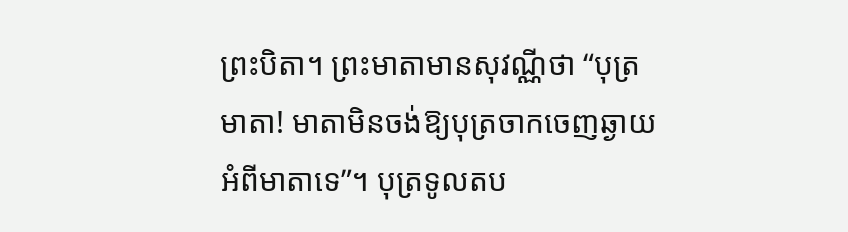ព្រះបិតា។ ព្រះមាតាមានសុវណ្ណីថា “បុត្រមាតា! មាតាមិនចង់ឱ្យបុត្រចាកចេញឆ្ងាយអំពីមាតាទេ”។ បុត្រទូលតប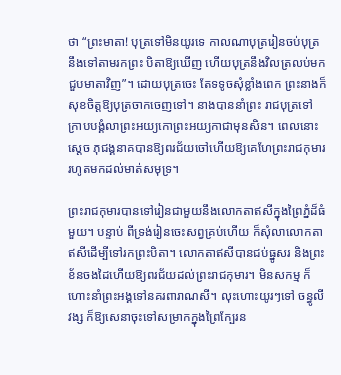ថា “ព្រះមាតា! បុត្រទៅមិនយូរទេ កាលណាបុត្ររៀនចប់បុត្រនឹងទៅតាមរកព្រះ បិតាឱ្យឃើញ ហើយបុត្រនឹងវិលត្រលប់មកជួបមាតាវិញ”។ ដោយបុត្រចេះ តែទទូចសុំខ្លាំងពេក ព្រះនាងក៏សុខចិត្តឱ្យបុត្រចាកចេញទៅ។ នាងបាននាំព្រះ រាជបុត្រទៅក្រាបបង្គំលាព្រះអយ្យកោព្រះអយ្យកាជាមុនសិន។ ពេលនោះ ស្តេច ភុជង្គនាគបានឱ្យពរជ័យចៅហើយឱ្យគេហែព្រះរាជកុមាររហូតមកដល់មាត់សមុទ្រ។

ព្រះរាជកុមារបានទៅរៀនជាមួយនឹងលោកតាឥសីក្នុងព្រៃភ្នំដ៏ធំមួយ។ បន្ទាប់ ពីទ្រង់រៀនចេះសព្វគ្រប់ហើយ ក៏សុំលាលោកតាឥសីដើម្បីទៅរកព្រះបិតា។ លោកតាឥសីបានជប់ធ្នូសរ និងព្រះខ័នចងដៃហើយឱ្យពរជ័យដល់ព្រះរាជកុមារ។ មិនសកម្ម ក៏ហោះនាំព្រះអង្គទៅនគរពារាណសី។ លុះហោះយូរៗទៅ ចន្ធូលីវង្ស ក៏ឱ្យសេនាចុះទៅសម្រាកក្នុងព្រៃក្បែរន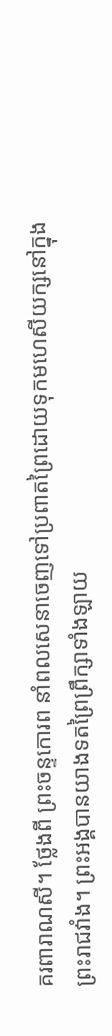គរពារាណសី។ ថ្លែងពី ព្រះចន្ទកោរព នាំពលសេនាចេញទៅប្រពាតព្រៃដោយទុកមហេសីយក្សនៅក្នុងព្រះរាជវាំង។ ព្រះអង្គបានយាងទតព្រៃព្រឹក្សាទាំងឡាយ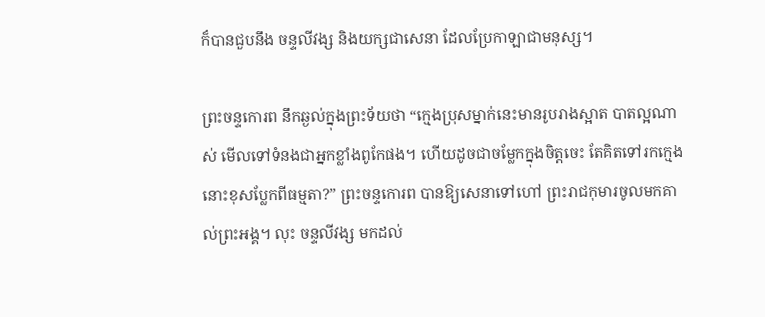ក៏បានជួបនឹង ចន្ទលីវង្ស និងយក្សជាសេនា ដែលប្រែកាឡាជាមនុស្ស។

ព្រះចន្ទកោរព នឹកឆ្ងល់ក្នុងព្រះទ័យថា “ក្មេងប្រុសម្នាក់នេះមានរូបរាងស្អាត បាតល្អណាស់ មើលទៅទំនងជាអ្នកខ្លាំងពូកែផង។ ហើយដូចជាចម្លែកក្នុងចិត្តចេះ តែគិតទៅរកក្មេងនោះខុសប្លែកពីធម្មតា?” ព្រះចន្ទកោរព បានឱ្យសេនាទៅហៅ ព្រះរាជកុមារចូលមកគាល់ព្រះអង្គ។ លុះ ចន្ទលីវង្ស មកដល់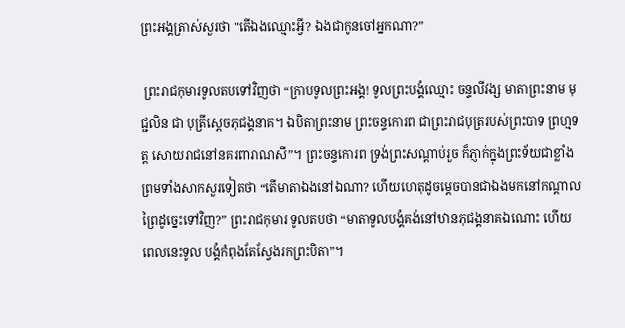ព្រះអង្គត្រាស់សួរថា "តើឯងឈ្មោះអ្វី? ឯងជាកូនចៅអ្នកណា?”

 ព្រះរាជកុមារទូលតបទៅវិញថា “ក្រាបទូលព្រះអង្គ! ទូលព្រះបង្គំឈ្មោះ ចន្ទលីវង្ស មាតាព្រះនាម មុជ្ជលិន ជា បុត្រីស្តេចភុជង្គនាគ។ ឯបិតាព្រះនាម ព្រះចន្ទកោរព ជាព្រះរាជបុត្ររបស់ព្រះបាទ ព្រហ្មទត្ត សោយរាជនៅនគរពារាណសី”។ ព្រះចន្ទកោរព ទ្រង់ព្រះសណ្តាប់រួច ក៏ភ្ញាក់ក្នុងព្រះទ័យជាខ្លាំងព្រមទាំងសាកសួរទៀតថា “តើមាតាឯងនៅឯណា? ហើយហេតុដូចម្តេចបានជាឯងមកនៅកណ្តាលព្រៃដូច្នេះទៅវិញ?” ព្រះរាជកុមារ ទូលតបថា “មាតាទូលបង្គំគង់នៅឋានភុជង្គនាគឯណោះ ហើយពេលនេះទូល បង្គំកំពុងតែស្វែងរកព្រះបិតា”។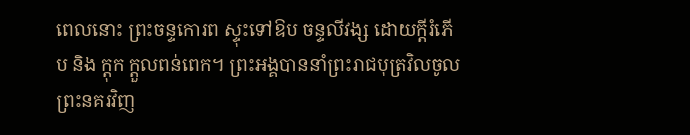ពេលនោះ ព្រះចន្ទកោរព ស្ទុះទៅឱប ចន្ទលីវង្ស ដោយក្តីរំភើប និង ក្ដុក ក្ដួលពន់ពេក។ ព្រះអង្គបាននាំព្រះរាជបុត្រវិលចូលព្រះនគរវិញ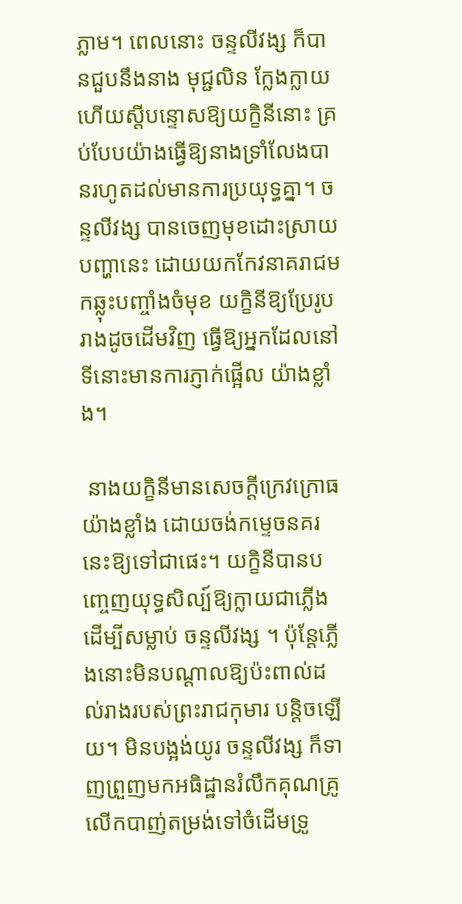ភ្លាម។ ពេលនោះ ចន្ទលីវង្ស ក៏បានជួបនឹងនាង មុជ្ជលិន ក្លែងក្លាយហើយស្តីបន្ទោសឱ្យយក្ខិនីនោះ គ្រប់បែបយ៉ាងធ្វើឱ្យនាងទ្រាំលែងបានរហូតដល់មានការប្រយុទ្ធគ្នា។ ចន្ទលីវង្ស បានចេញមុខដោះស្រាយបញ្ហានេះ ដោយយកកែវនាគរាជមកឆ្លុះបញ្ចាំងចំមុខ យក្ខិនីឱ្យប្រែរូបរាងដូចដើមវិញ ធ្វើឱ្យអ្នកដែលនៅទីនោះមានការភ្ញាក់ផ្អើល យ៉ាងខ្លាំង។

 នាងយក្ខិនីមានសេចក្តីក្រេវក្រោធយ៉ាងខ្លាំង ដោយចង់កម្ទេចនគរ នេះឱ្យទៅជាផេះ។ យក្ខិនីបានបញ្ចេញយុទ្ធសិល្ប៍ឱ្យក្លាយជាភ្លើងដើម្បីសម្លាប់ ចន្ទលីវង្ស ។ ប៉ុន្តែភ្លើងនោះមិនបណ្តាលឱ្យប៉ះពាល់ដល់រាងរបស់ព្រះរាជកុមារ បន្តិចឡើយ។ មិនបង្អង់យូរ ចន្ទលីវង្ស ក៏ទាញព្រួញមកអធិដ្ឋានរំលឹកគុណគ្រូ លើកបាញ់តម្រង់ទៅចំដើមទ្រូ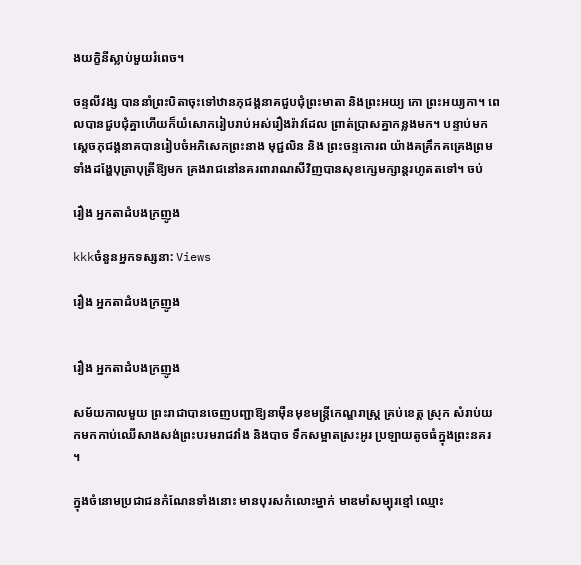ងយក្ខិនីស្លាប់មួយរំពេច។

ចន្ទលីវង្ស បាននាំព្រះបិតាចុះទៅឋានភុជង្គនាគជួបជុំព្រះមាតា និងព្រះអយ្យ កោ ព្រះអយ្យកា។ ពេលបានជួបជុំគ្នាហើយក៏យំសោករៀបរាប់អស់រឿងរ៉ាវដែល ព្រាត់ប្រាសគ្នាកន្លងមក។ បន្ទាប់មកស្តេចភុជង្គនាគបានរៀបចំអភិសេកព្រះនាង មុជ្ជលិន និង ព្រះចន្ទកោរព យ៉ាងគគ្រឹកគគ្រេងព្រមទាំងដង្ហែបុត្រាបុត្រីឱ្យមក គ្រងរាជនៅនគរពារាណសីវិញបានសុខក្សេមក្សាន្តរហូតតទៅ។ ចប់

រឿង អ្នកតាដំបងក្រញូង

kkkចំនួនអ្នកទស្សនា: Views

រឿង អ្នកតាដំបងក្រញូង


រឿង អ្នកតាដំបងក្រញូង

សម័យកាលមួយ ព្រះរាជាបានចេញបញ្ជាឱ្យនាម៉ឺនមុខមន្រ្តីកេណ្ឌរាស្ត្រ គ្រប់ខេត្ត ស្រុក សំរាប់យកមកកាប់ឈើសាងសង់ព្រះបរមរាជវាំង និងបាច ទឹកសម្អាតស្រះអូរ ប្រឡាយតូចធំក្នុងព្រះនគរ ។

ក្នុងចំនោមប្រជាជនកំណែនទាំងនោះ មានបុរសកំលោះម្នាក់ មាឌមាំសម្បុរខ្មៅ ឈ្មោះ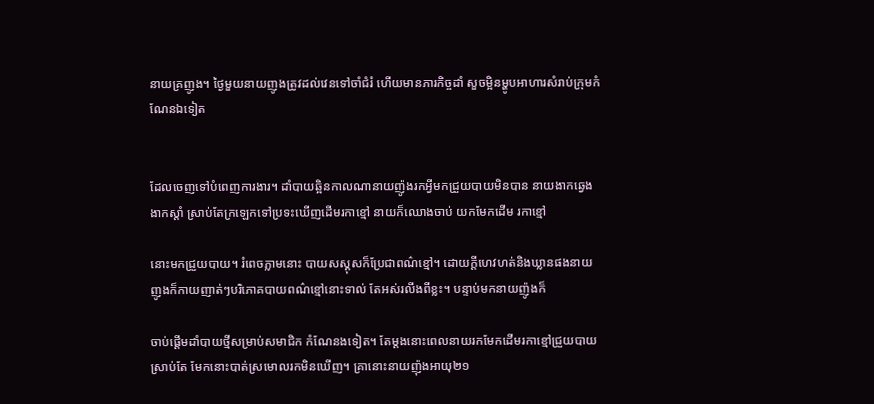នាយគ្រញូង។ ថ្ងៃមួយនាយញូងត្រូវដល់វេនទៅចាំជំរំ ហើយមានភារកិច្ចដាំ សួចម្អិនម្ហូបអាហារសំរាប់ក្រុមកំណែនឯទៀត


ដែលចេញទៅបំពេញការងារ។ ដាំបាយឆ្អិនកាលណានាយញ៉ូងរកអ្វីមកជ្រួយបាយមិនបាន នាយងាកឆ្វេងងាកស្ដាំ ស្រាប់តែក្រឡេកទៅប្រទះឃើញដើមរកាខ្មៅ នាយក៏ឈោងចាប់ យកមែកដើម រកាខ្មៅ

នោះមកជ្រួយបាយ។ រំពេចភ្លាមនោះ បាយសស្គុសក៏ប្រែជាពណ៌ខ្មៅ។ ដោយក្តីហេវហត់និងឃ្លានផងនាយញូងក៏កាយញាត់ៗបរិភោគបាយពណ៌ខ្មៅនោះទាល់ តែអស់រលីងពីខ្លះ។ បន្ទាប់មកនាយញ៉ូងក៏

ចាប់ផ្តើមដាំបាយថ្មីសម្រាប់សមាជិក កំណែនងទៀត។ តែម្តងនោះពេលនាយរកមែកដើមរកាខ្មៅជ្រួយបាយ ស្រាប់តែ មែកនោះបាត់ស្រមោលរកមិនឃើញ។ គ្រានោះនាយញ៉ុងអាយុ២១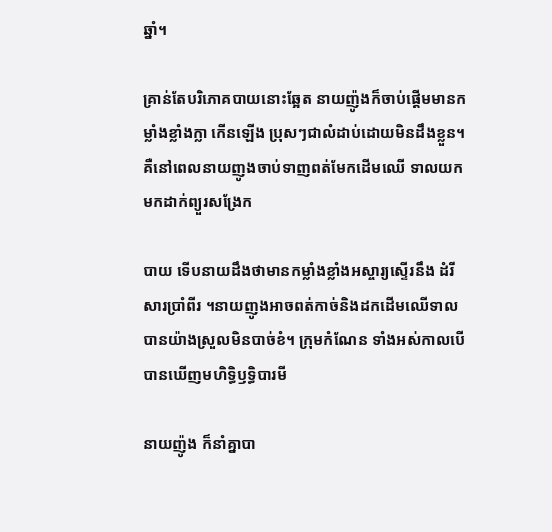ឆ្នាំ។

គ្រាន់តែបរិភោគបាយនោះឆ្អែត នាយញ៉ូងក៏ចាប់ផ្តើមមានកម្លាំងខ្លាំងក្លា កើនឡើង ប្រុសៗជាលំដាប់ដោយមិនដឹងខ្លួន។ គឺនៅពេលនាយញូងចាប់ទាញពត់មែកដើមឈើ ទាលយកមកដាក់ព្យួរសង្រែក

បាយ ទើបនាយដឹងថាមានកម្លាំងខ្លាំងអស្ចារ្យស្ទើរនឹង ដំរីសារប្រាំពីរ ។នាយញូងអាចពត់កាច់និងដកដើមឈើទាលបានយ៉ាងស្រួលមិនបាច់ខំ។ ក្រុមកំណែន ទាំងអស់កាលបើបានឃើញមហិទ្ធិឫទ្ធិបារមី

នាយញ៉ូង ក៏នាំគ្នាបា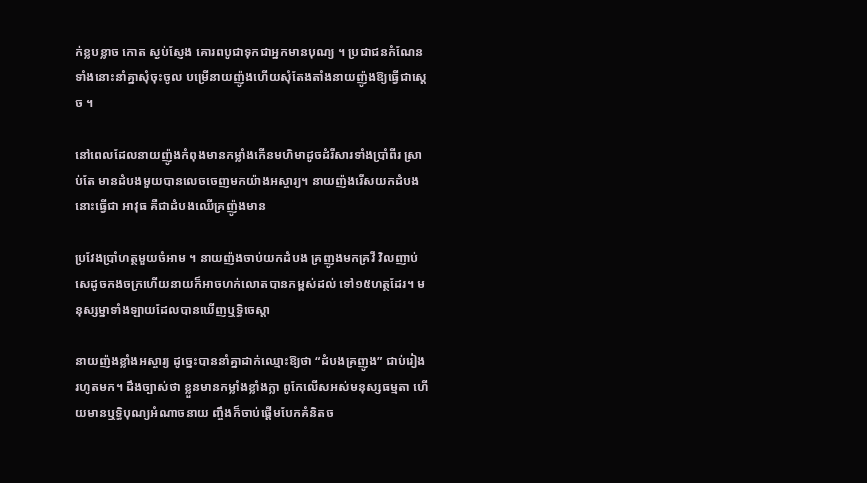ក់ខ្លបខ្លាច កោត ស្ងប់ស្ញែង គោរពបូជាទុកជាអ្នកមានបុណ្យ ។ ប្រជាជនកំណែនទាំងនោះនាំគ្នាសុំចុះចូល បម្រើនាយញ៉ូងហើយសុំតែងតាំងនាយញ៉ូងឱ្យធ្វើជាស្តេច ។

នៅពេលដែលនាយញ៉ូងកំពុងមានកម្លាំងកើនមហិមាដូចដំរីសារទាំងប្រាំពីរ ស្រាប់តែ មានដំបងមួយបានលេចចេញមកយ៉ាងអស្ចារ្យ។ នាយញ៉ងរើសយកដំបងនោះធ្វើជា អាវុធ គឺជាដំបងឈើគ្រញ៉ូងមាន

ប្រវែងប្រាំហត្ថមួយចំអាម ។ នាយញ៉ងចាប់យកដំបង គ្រញូងមកគ្រវី វិលញាប់សេដូចកងចក្រហើយនាយក៏អាចហក់លោតបានកម្ពស់ដល់ ទៅ១៥ហត្ថដែរ។ មនុស្សម្នាទាំងឡាយដែលបានឃើញឬទ្ធិចេស្តា

នាយញ៉ងខ្លាំងអស្ចារ្យ ដូច្នេះបាននាំគ្នាដាក់ឈ្មោះឱ្យថា “ដំបងគ្រញូង” ជាប់រៀងរហូតមក។ ដឹងច្បាស់ថា ខ្លួនមានកម្លាំងខ្លាំងក្លា ពូកែលើសអស់មនុស្សធម្មតា ហើយមានឬទ្ធិបុណ្យអំណាចនាយ ញ្ចឹងក៏ចាប់ផ្តើមបែកគំនិតច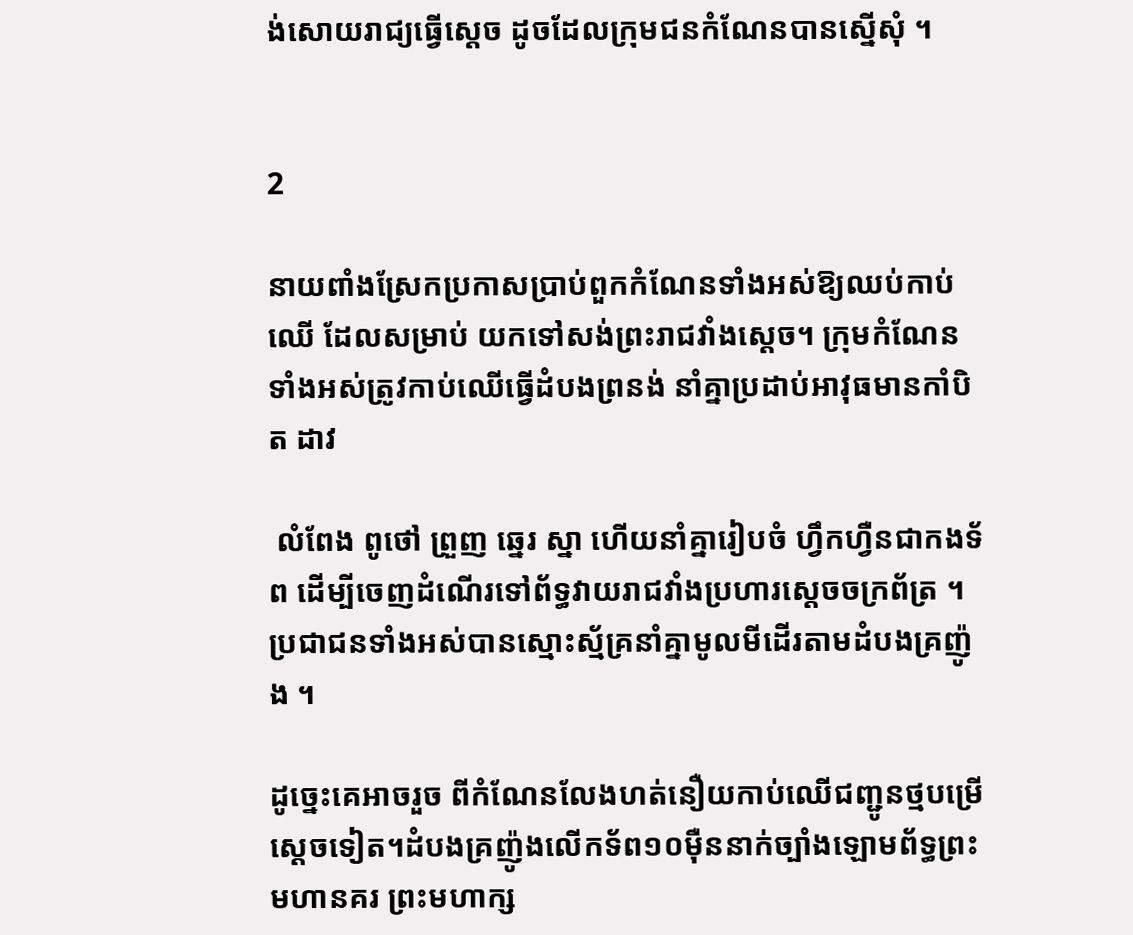ង់សោយរាជ្យធ្វើស្តេច ដូចដែលក្រុមជនកំណែនបានស្នើសុំ ។


2

នាយពាំងស្រែកប្រកាសប្រាប់ពួកកំណែនទាំងអស់ឱ្យឈប់កាប់ឈើ ដែលសម្រាប់ យកទៅសង់ព្រះរាជវាំងស្តេច។ ក្រុមកំណែនទាំងអស់ត្រូវកាប់ឈើធ្វើដំបងព្រនង់ នាំគ្នាប្រដាប់អាវុធមានកាំបិត ដាវ

 លំពែង ពូថៅ ព្រួញ ឆ្នេរ ស្នា ហើយនាំគ្នារៀបចំ ហ្វឹកហ្វឺនជាកងទ័ព ដើម្បីចេញដំណើរទៅព័ទ្ធវាយរាជវាំងប្រហារស្តេចចក្រព័ត្រ ។ ប្រជាជនទាំងអស់បានស្មោះស្ម័គ្រនាំគ្នាមូលមីដើរតាមដំបងគ្រញ៉ូង ។

ដូច្នេះគេអាចរួច ពីកំណែនលែងហត់នឿយកាប់ឈើជញ្ជូនថ្មបម្រើស្តេចទៀត។ដំបងគ្រញ៉ូងលើកទ័ព១០ម៉ឺននាក់ច្បាំងឡោមព័ទ្ធព្រះមហានគរ ព្រះមហាក្ស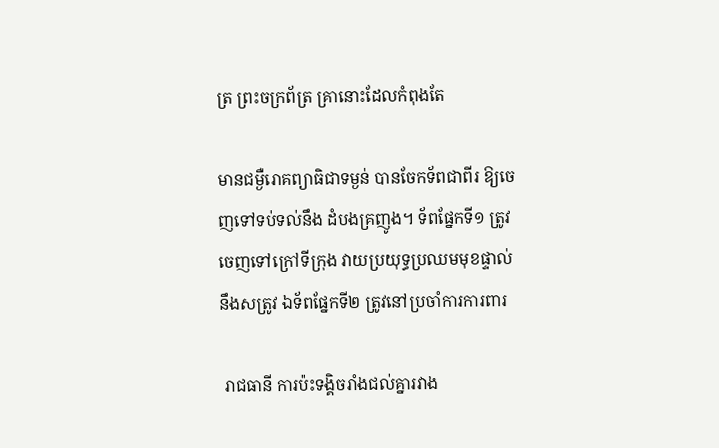ត្រ ព្រះចក្រព័ត្រ គ្រានោះដែលកំពុងតែ

មានជម្ងឺរោគព្យាធិជាទម្ងន់ បានចែកទ័ពជាពីរ ឱ្យចេញទៅទប់ទល់នឹង ដំបងគ្រញូង។ ទ័ពផ្នែកទី១ ត្រូវចេញទៅក្រៅទីក្រុង វាយប្រយុទ្ធប្រឈមមុខផ្ទាល់នឹងសត្រូវ ឯទ័ពផ្នែកទី២ ត្រូវនៅប្រចាំការការពារ

 រាជធានី ការប៉ះទង្គិចរាំងជល់គ្នារវាង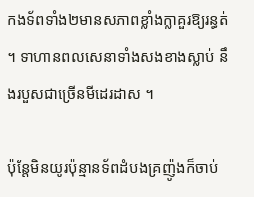កងទ័ពទាំង២មានសភាពខ្លាំងក្លាគួរឱ្យរន្ធត់ ។ ទាហានពលសេនាទាំងសងខាងស្លាប់ នឹងរបួសជាច្រើនមីដេរដាស ។

ប៉ុន្តែមិនយូរប៉ុន្មានទ័ពដំបងគ្រញ៉ូងក៏ចាប់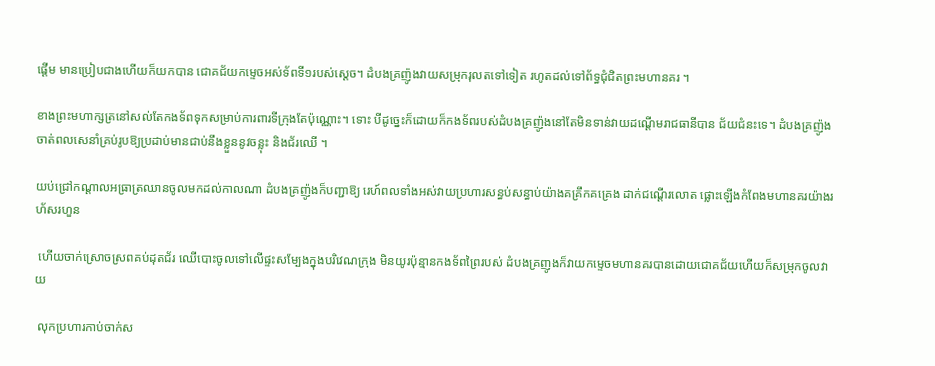ផ្តើម មានប្រៀបជាងហើយក៏យកបាន ជោគជ័យកម្ទេចអស់ទ័ពទី១របស់ស្តេច។ ដំបងគ្រញ៉ូងវាយសម្រុករុលតទៅទៀត រហូតដល់ទៅព័ទ្ធជុំជិតព្រះមហានគរ ។

ខាងព្រះមហាក្សត្រនៅសល់តែកងទ័ពទុកសម្រាប់ការពារទីក្រុងតែប៉ុណ្ណោះ។ ទោះ បីដូច្នេះក៏ដោយក៏កងទ័ពរបស់ដំបងគ្រញ៉ូងនៅតែមិនទាន់វាយដណ្តើមរាជធានីបាន ជ័យជំនះទេ។ ដំបងគ្រញ៉ូងចាត់ពលសេនាំគ្រប់រូបឱ្យប្រដាប់មានជាប់នឹងខ្លួននូវចន្លុះ និងជ័រឈើ ។

យប់ជ្រៅកណ្តាលអធ្រាត្រឈានចូលមកដល់កាលណា ដំបងគ្រញ៉ូងក៏បញ្ជាឱ្យ រេហ៍ពលទាំងអស់វាយប្រហារសន្ធប់សន្ធាប់យ៉ាងគគ្រឹកគគ្រេង ដាក់ជណ្តើរលោត ផ្លោះឡើងកំពែងមហានគរយ៉ាងរហ័សរហួន

 ហើយចាក់ស្រោចស្រពគប់ដុតជ័រ ឈើបោះចូលទៅលើផ្ទះសម្បែងក្នុងបរិវេណក្រុង មិនយូរប៉ុន្មានកងទ័ពព្រៃរបស់ ដំបងគ្រញូងក៏វាយកម្ទេចមហានគរបានដោយជោគជ័យហើយក៏សម្រុកចូលវាយ

 លុកប្រហារកាប់ចាក់ស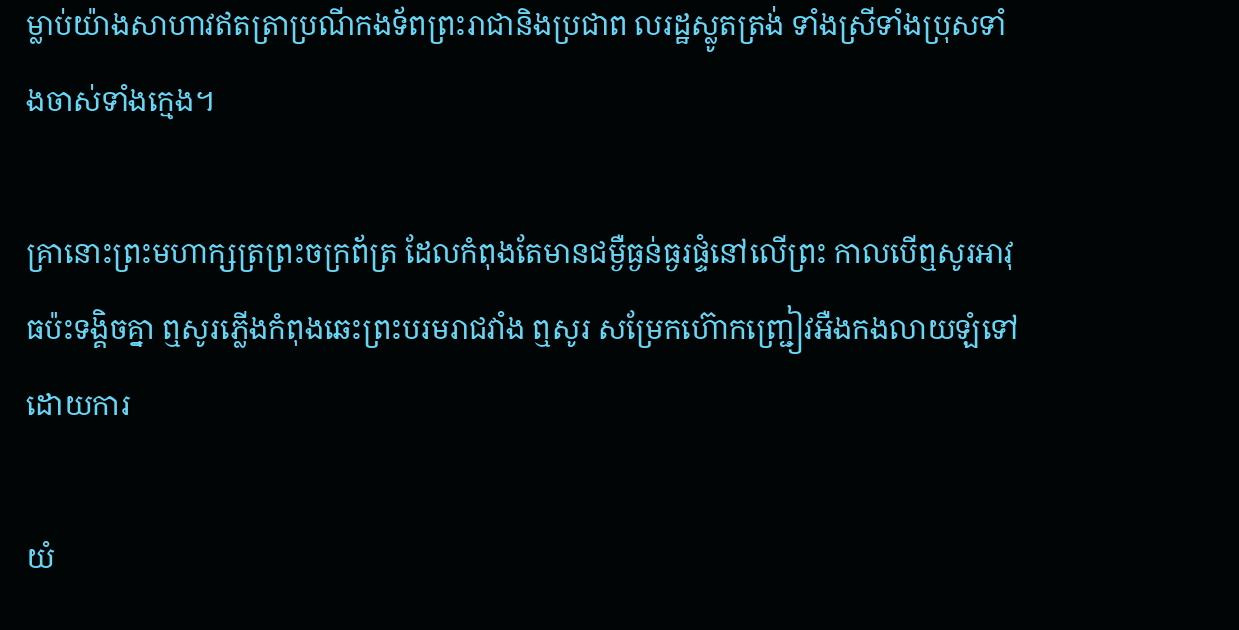ម្លាប់យ៉ាងសាហាវឥតត្រាប្រណីកងទ័ពព្រះរាជានិងប្រជាព លរដ្ឋស្លូតត្រង់ ទាំងស្រីទាំងប្រុសទាំងចាស់ទាំងក្មេង។

គ្រានោះព្រះមហាក្សត្រព្រះចក្រព័ត្រ ដែលកំពុងតែមានជម្ងឺធ្ងន់ធ្ងរផ្ទំនៅលើព្រះ កាលបើឮសូរអាវុធប៉ះទង្គិចគ្នា ឮសូរភ្លើងកំពុងឆេះព្រះបរមរាជវាំង ឮសូរ សម្រែកហ៊ោកញ្ជ្រៀវអឺងកងលាយឡំទៅដោយការ

យំ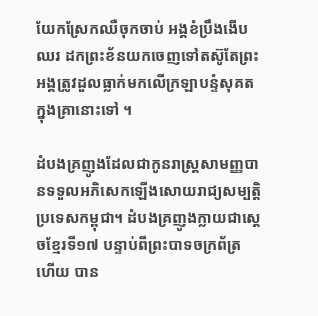យែកស្រែកឈឺចុកចាប់ អង្គខំប្រឹងងើបឈរ ដកព្រះខ័នយកចេញទៅតស៊ូតែព្រះអង្គត្រូវដួលធ្លាក់មកលើក្រឡាបន្ទំសុគតក្នុងគ្រានោះទៅ ។

ដំបងគ្រញូងដែលជាកូនរាស្ត្រសាមញ្ញបានទទួលអភិសេកឡើងសោយរាជ្យសម្បត្តិ ប្រទេសកម្ពុជា។ ដំបងគ្រញូងក្លាយជាស្តេចខ្មែរទី១៧ បន្ទាប់ពីព្រះបាទចក្រព័ត្រ ហើយ បាន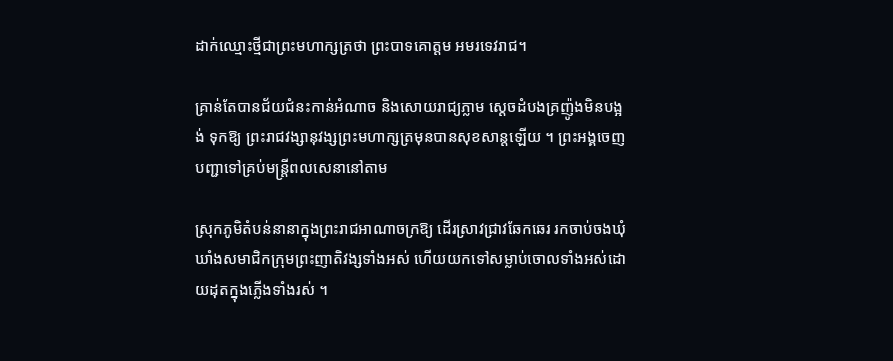ដាក់ឈ្មោះថ្មីជាព្រះមហាក្សត្រថា ព្រះបាទគោត្តម អមរទេវរាជ។

គ្រាន់តែបានជ័យជំនះកាន់អំណាច និងសោយរាជ្យភ្លាម ស្តេចដំបងគ្រញ៉ូងមិនបង្អង់ ទុកឱ្យ ព្រះរាជវង្សានុវង្សព្រះមហាក្សត្រមុនបានសុខសាន្តឡើយ ។ ព្រះអង្គចេញ បញ្ជាទៅគ្រប់មន្ត្រីពលសេនានៅតាម

ស្រុកភូមិតំបន់នានាក្នុងព្រះរាជអាណាចក្រឱ្យ ដើរស្រាវជ្រាវឆែកឆេរ រកចាប់ចងឃុំឃាំងសមាជិកក្រុមព្រះញាតិវង្សទាំងអស់ ហើយយកទៅសម្លាប់ចោលទាំងអស់ដោយដុតក្នុងភ្លើងទាំងរស់ ។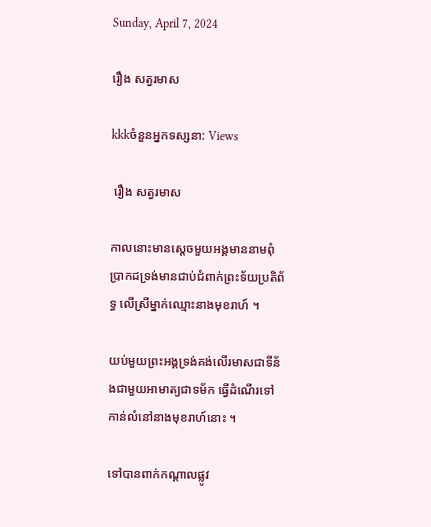Sunday, April 7, 2024

រឿង សត្វរមាស

kkkចំនួនអ្នកទស្សនា: Views

 រឿង សត្វរមាស

កាលនោះមានស្តេចមួយអង្គមាននាមពុំប្រាកដទ្រង់មានជាប់ជំពាក់ព្រះទ័យប្រតិព័ទ្ធ លើស្រីម្នាក់ឈ្មោះនាងមុខរាហ៍ ។

យប់មួយព្រះអង្គទ្រង់គង់លើរមាសជាទីន័ងជាមួយអាមាត្យជាទម័ក ធ្វើដំណើរទៅ កាន់លំនៅនាងមុខរាហ៍នោះ ។

ទៅបានពាក់កណ្តាលផ្លូវ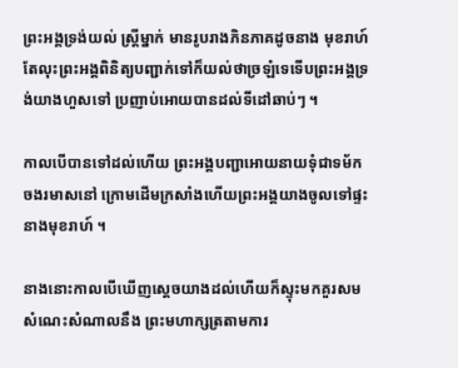ព្រះអង្គទ្រង់យល់ ស្ត្រីម្នាក់ មានរូបរាងភិនភាគដូចនាង មុខរាហ៍តែលុះព្រះអង្គពិនិត្យបញ្ជាក់ទៅក៏យល់ថាច្រឡំទេទើបព្រះអង្គទ្រង់យាងហួសទៅ ប្រញាប់អោយបានដល់ទីដៅឆាប់ៗ ។

កាលបើបានទៅដល់ហើយ ព្រះអង្គបញ្ជាអោយនាយទុំជាទម័ក ចងរមាសនៅ ក្រោមដើមក្រសាំងហើយព្រះអង្គយាងចូលទៅផ្ទះនាងមុខរាហ៍ ។

នាងនោះកាលបើឃើញស្តេចយាងដល់ហើយក៏ស្ទុះមកគួរសម សំណេះសំណាលនឹង ព្រះមហាក្សត្រតាមការ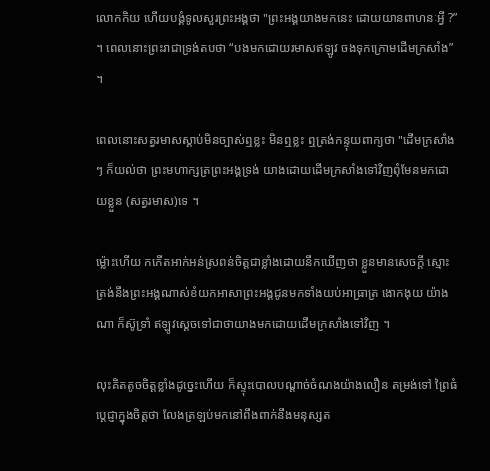លោកកិយ ហើយបង្គំទូលសួរព្រះអង្គថា "ព្រះអង្គយាងមកនេះ ដោយយានពាហនៈអ្វី ?” ។ ពេលនោះព្រះរាជាទ្រង់តបថា “បងមកដោយរមាសឥឡូវ ចងទុកក្រោមដើមក្រសាំង” ។

ពេលនោះសត្វរមាសស្តាប់មិនច្បាស់ឮខ្លះ មិនឮខ្លះ ឮត្រង់កន្ទុយពាក្យថា "ដើមក្រសាំងៗ ក៏យល់ថា ព្រះមហាក្សត្រព្រះអង្គទ្រង់ យាងដោយដើមក្រសាំងទៅវិញពុំមែនមកដោយខ្លួន (សត្វរមាស)ទេ ។

ម៉្លោះហើយ កកើតអាក់អន់ស្រពន់ចិត្តជាខ្លាំងដោយនឹកឃើញថា ខ្លួនមានសេចក្តី ស្មោះត្រង់នឹងព្រះអង្គណាស់ខំយកអាសាព្រះអង្គជូនមកទាំងយប់អាធ្រាត្រ ងោកងុយ យ៉ាងណា ក៏ស៊ូទ្រាំ ឥឡូវស្តេចទៅជាថាយាងមកដោយដើមក្រសាំងទៅវិញ ។

លុះគិតតូចចិត្តខ្លាំងដូច្នេះហើយ ក៏ស្ទុះបោលបណ្តាច់ចំណងយ៉ាងលឿន តម្រង់ទៅ ព្រៃធំ ប្តេជ្ញាក្នុងចិត្តថា លែងត្រឡប់មកនៅពឹងពាក់នឹងមនុស្សត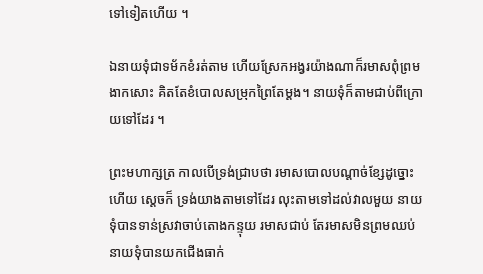ទៅទៀតហើយ ។

ឯនាយទុំជាទម័កខំរត់តាម ហើយស្រែកអង្វរយ៉ាងណាក៏រមាសពុំព្រមងាកសោះ គិតតែខំបោលសម្រុកព្រៃតែម្តង។ នាយទុំក៏តាមជាប់ពីក្រោយទៅដែរ ។

ព្រះមហាក្សត្រ កាលបើទ្រង់ជ្រាបថា រមាសបោលបណ្តាច់ខ្សែដូច្នោះហើយ ស្តេចក៏ ទ្រង់យាងតាមទៅដែរ លុះតាមទៅដល់វាលមួយ នាយទុំបានទាន់ស្រវាចាប់តោងកន្ទុយ រមាសជាប់ តែរមាសមិនព្រមឈប់ នាយទុំបានយកជើងធាក់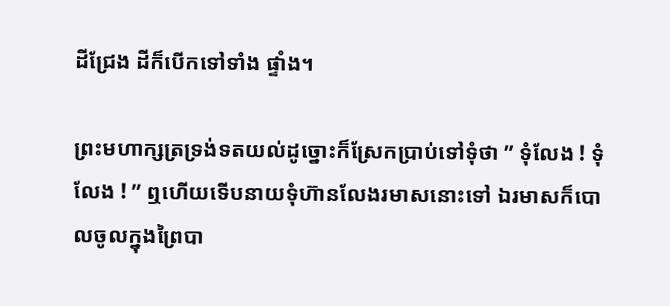ដីជ្រែង ដីក៏បើកទៅទាំង ផ្ទាំង។

ព្រះមហាក្សត្រទ្រង់ទតយល់ដូច្នោះក៏ស្រែកប្រាប់ទៅទុំថា ” ទុំលែង ! ទុំលែង ! ” ឮហើយទើបនាយទុំហ៊ានលែងរមាសនោះទៅ ឯរមាសក៏បោលចូលក្នុងព្រៃបា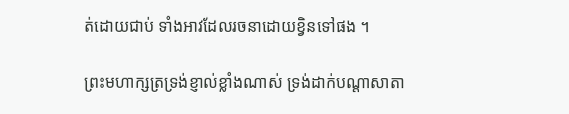ត់ដោយជាប់ ទាំងអាវដែលរចនាដោយខ្វិនទៅផង ។

ព្រះមហាក្សត្រទ្រង់ខ្ញាល់ខ្លាំងណាស់ ទ្រង់ដាក់បណ្តាសាតា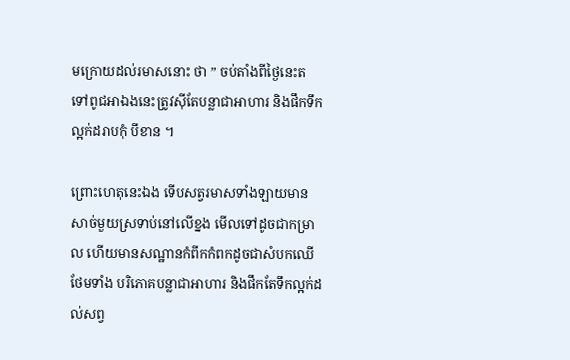មក្រោយដល់រមាសនោះ ថា ” ចប់តាំងពីថ្ងៃនេះតទៅពូជអាឯងនេះត្រូវស៊ីតែបន្លាជាអាហារ និងផឹកទឹកល្អក់ដរាបកុំ បីខាន ។

ព្រោះហេតុនេះឯង ទើបសត្វរមាសទាំងឡាយមានសាច់មួយស្រទាប់នៅលើខ្នង មើលទៅដូចជាកម្រាល ហើយមានសណ្ឋានកំពីកកំពកដូចជាសំបកឈើ ថែមទាំង បរិភោគបន្លាជាអាហារ និងផឹកតែទឹកល្អក់ដល់សព្វ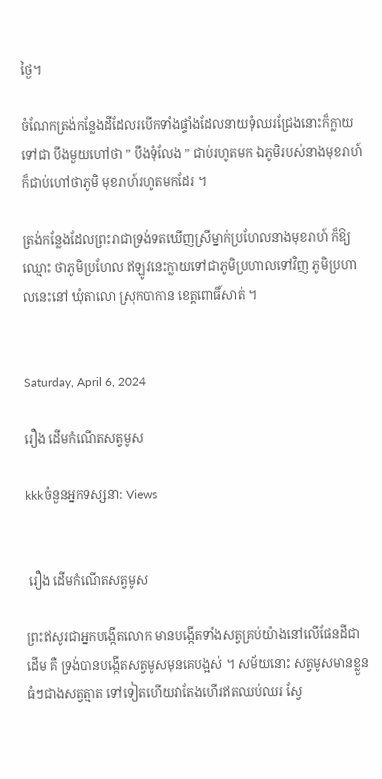ថ្ងៃ។

ចំណែកត្រង់កន្លែងដីដែលរបើកទាំងផ្ទាំងដែលនាយទុំឈរជ្រែងនោះក៏ក្លាយទៅជា បឹងមួយហៅថា ” បឹងទុំលែង ” ជាប់រហូតមក ឯភូមិរបស់នាងមុខរាហ៍ ក៏ជាប់ហៅថាភូមិ មុខរាហ៍រហូតមកដែរ ។

ត្រង់កន្លែងដែលព្រះរាជាទ្រង់ទតឃើញស្រីម្នាក់ប្រហែលនាងមុខរាហ៍ ក៏ឱ្យឈ្មោះ ថាភូមិប្រហែល ឥឡូវនេះក្លាយទៅជាភូមិប្រហាលទៅវិញ ភូមិប្រហាលនេះនៅ ឃុំតាលោ ស្រុកបាកាន ខេត្តពោធិ៍សាត់ ។


Saturday, April 6, 2024

រឿង ដើមកំណើតសត្វមូស

kkkចំនួនអ្នកទស្សនា: Views


 រឿង ដើមកំណើតសត្វមូស

ព្រះឥសូរជាអ្នកបង្កើតលោក មានបង្កើតទាំងសត្វគ្រប់យ៉ាងនៅលើផែនដីជាដើម គឺ ទ្រង់បានបង្កើតសត្វមូសមុនគេបង្អស់ ។ សម័យនោះ សត្វមូសមានខ្លួនធំៗជាងសត្វត្មាត ទៅទៀតហើយវាតែងហើរឥតឈប់ឈរ ស្វែ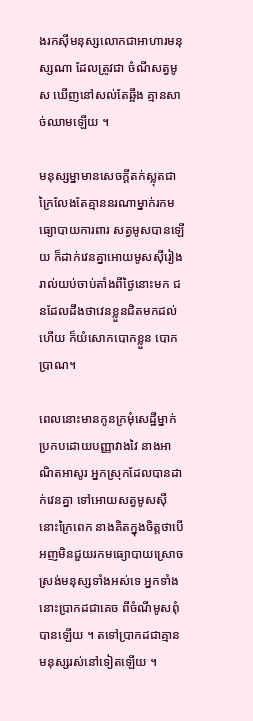ងរកស៊ីមនុស្សលោកជាអាហារមនុស្សណា ដែលត្រូវជា ចំណីសត្វមូស ឃើញនៅសល់តែឆ្អឹង គ្មានសាច់ឈាមឡើយ ។

មនុស្សម្នាមានសេចក្តីតក់ស្លុតជាក្រៃលែងតែគ្មាននរណាម្នាក់រកមធ្យោបាយការពារ សត្វមូសបានឡើយ ក៏ដាក់វេនគ្នាអោយមូសស៊ីរៀងរាល់យប់ចាប់តាំងពីថ្ងៃនោះមក ជនដែលដឹងថាវេនខ្លួនជិតមកដល់ហើយ ក៏យំសោកបោកខ្លួន បោកប្រាណ។

ពេលនោះមានកូនក្រមុំសេដ្ឋីម្នាក់ ប្រកបដោយបញ្ញាវាងវៃ នាងអាណិតអាសូរ អ្នកស្រុកដែលបានដាក់វេនគ្នា ទៅអោយសត្វមូសស៊ីនោះក្រៃពេក នាងគិតក្នុងចិត្តថាបើ អញមិនជួយរកមធ្យោបាយស្រោចស្រង់មនុស្សទាំងអស់ទេ អ្នកទាំងនោះប្រាកដជាគេច ពីចំណីមូសពុំបានឡើយ ។ តទៅប្រាកដជាគ្មានមនុស្សរស់នៅទៀតឡើយ ។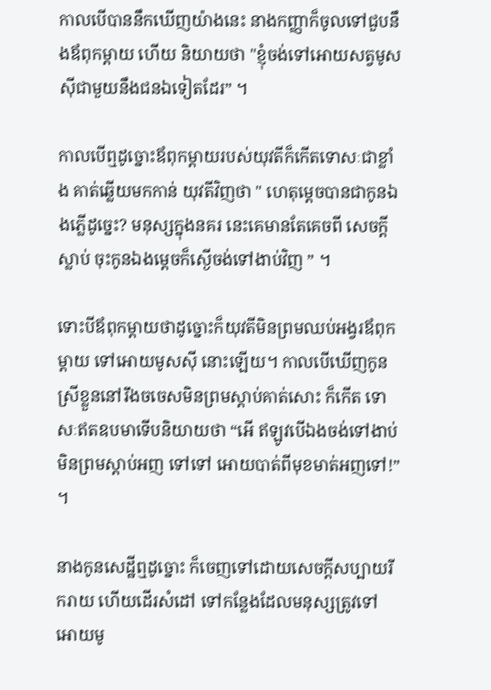កាលបើបាននឹកឃើញយ៉ាងនេះ នាងកញ្ញាក៏ចូលទៅជួបនឹងឪពុកម្តាយ ហើយ និយាយថា "ខ្ញុំចង់ទៅអោយសត្វមូសស៊ីជាមួយនឹងជនឯទៀតដែរ” ។

កាលបើឮដូច្នោះឪពុកម្តាយរបស់យុវតីក៏កើតទោសៈជាខ្លាំង គាត់ឆ្លើយមកកាន់ យុវតីវិញថា " ហេតុម្តេចបានជាកូនឯងភ្លើដូច្នេះ? មនុស្សក្នុងនគរ នេះគេមានតែគេចពី សេចក្តីស្លាប់ ចុះកូនឯងម្តេចក៏ស្ងើចង់ទៅងាប់វិញ ” ។

ទោះបីឪពុកម្តាយថាដូច្នោះក៏យុវតីមិនព្រមឈប់អង្វរឪពុកម្តាយ ទៅអោយមូសស៊ី នោះឡើយ។ កាលបើឃើញកូនស្រីខ្លួននៅរឹងចចេសមិនព្រមស្តាប់គាត់សោះ ក៏កើត ទោសៈឥតឧបមាទើបនិយាយថា “អើ ឥឡូវបើឯងចង់ទៅងាប់មិនព្រមស្តាប់អញ ទៅទៅ អោយបាត់ពីមុខមាត់អញទៅ!” ។

នាងកូនសេដ្ឋីឮដូច្នោះ ក៏ចេញទៅដោយសេចក្តីសប្បាយរីករាយ ហើយដើរសំដៅ ទៅកន្លែងដែលមនុស្សត្រូវទៅអោយមូ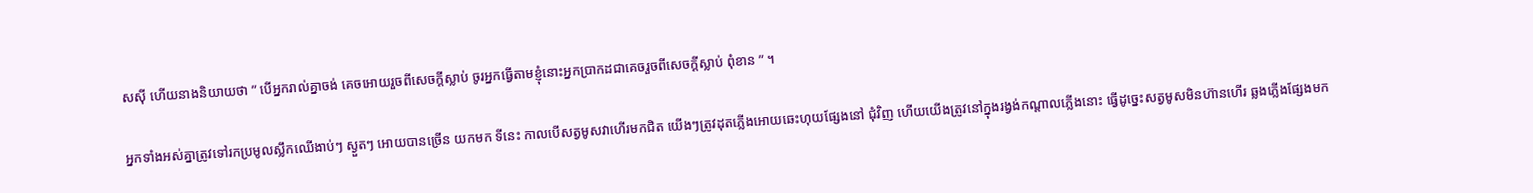សស៊ី ហើយនាងនិយាយថា ” បើអ្នករាល់គ្នាចង់ គេចអោយរួចពីសេចក្តីស្លាប់ ចូរអ្នកធ្វើតាមខ្ញុំនោះអ្នកប្រាកដជាគេចរួចពីសេចក្តីស្លាប់ ពុំខាន ” ។

អ្នកទាំងអស់គ្នាត្រូវទៅរកប្រមូលស្លឹកឈើងាប់ៗ ស្ងួតៗ អោយបានច្រើន យកមក ទីនេះ កាលបើសត្វមូសវាហើរមកជិត យើងៗត្រូវដុតភ្លើងអោយឆេះហុយផ្សែងនៅ ជុំវិញ ហើយយើងត្រូវនៅក្នុងរង្វង់កណ្តាលភ្លើងនោះ ធ្វើដូច្នេះសត្វមូសមិនហ៊ានហើរ ឆ្លងភ្លើងផ្សែងមក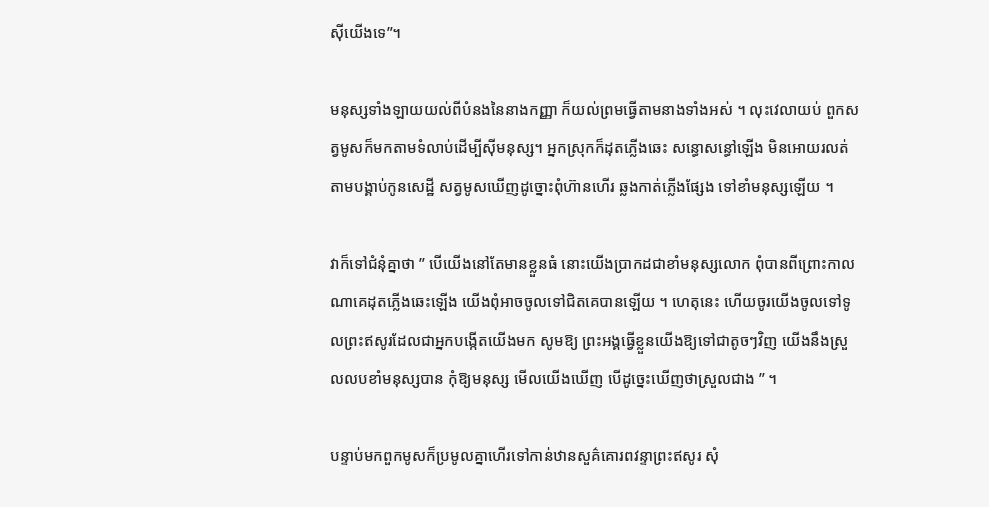ស៊ីយើងទេ”។

មនុស្សទាំងឡាយយល់ពីបំនងនៃនាងកញ្ញា ក៏យល់ព្រមធ្វើតាមនាងទាំងអស់ ។ លុះវេលាយប់ ពួកសត្វមូសក៏មកតាមទំលាប់ដើម្បីស៊ីមនុស្ស។ អ្នកស្រុកក៏ដុតភ្លើងឆេះ សន្ធោសន្ធៅឡើង មិនអោយរលត់តាមបង្គាប់កូនសេដ្ឋី សត្វមូសឃើញដូច្នោះពុំហ៊ានហើរ ឆ្លងកាត់ភ្លើងផ្សែង ទៅខាំមនុស្សឡើយ ។

វាក៏ទៅជំនុំគ្នាថា ” បើយើងនៅតែមានខ្លួនធំ នោះយើងប្រាកដជាខាំមនុស្សលោក ពុំបានពីព្រោះកាលណាគេដុតភ្លើងឆេះឡើង យើងពុំអាចចូលទៅជិតគេបានឡើយ ។ ហេតុនេះ ហើយចូរយើងចូលទៅទូលព្រះឥសូរដែលជាអ្នកបង្កើតយើងមក សូមឱ្យ ព្រះអង្គធ្វើខ្លួនយើងឱ្យទៅជាតូចៗវិញ យើងនឹងស្រួលលបខាំមនុស្សបាន កុំឱ្យមនុស្ស មើលយើងឃើញ បើដូច្នេះឃើញថាស្រួលជាង ” ។

បន្ទាប់មកពួកមូសក៏ប្រមូលគ្នាហើរទៅកាន់ឋានសួគ៌គោរពវន្ទាព្រះឥសូរ សុំ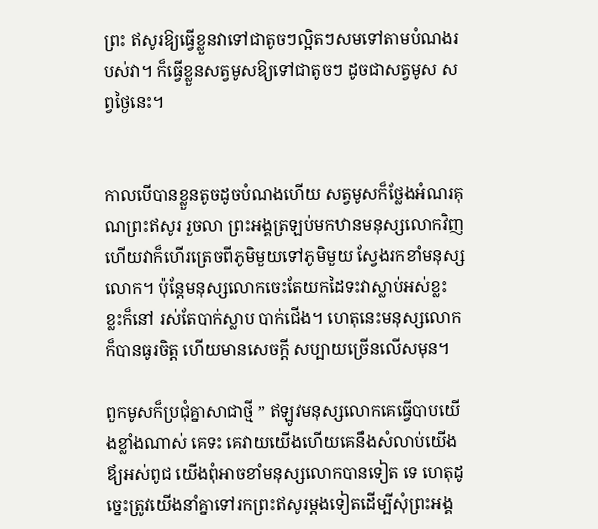ព្រះ ឥសូរឱ្យធ្វើខ្លួនវាទៅជាតូចៗល្អិតៗសមទៅតាមបំណងរបស់វា។ ក៏ធ្វើខ្លួនសត្វមូសឱ្យទៅជាតូចៗ ដូចជាសត្វមូស សព្វថ្ងៃនេះ។


កាលបើបានខ្លួនតូចដូចបំណងហើយ សត្វមូសក៏ថ្លែងអំណរគុណព្រះឥសូរ រួចលា ព្រះអង្គត្រឡប់មកឋានមនុស្សលោកវិញ ហើយវាក៏ហើរត្រេចពីភូមិមួយទៅភូមិមួយ ស្វែងរកខាំមនុស្សលោក។ ប៉ុន្តែមនុស្សលោកចេះតែយកដៃទះវាស្លាប់អស់ខ្លះ ខ្លះក៏នៅ រស់តែបាក់ស្លាប បាក់ជើង។ ហេតុនេះមនុស្សលោកក៏បានធូរចិត្ត ហើយមានសេចក្តី សប្បាយច្រើនលើសមុន។

ពួកមូសក៏ប្រជុំគ្នាសាជាថ្មី ” ឥឡូវមនុស្សលោកគេធ្វើបាបយើងខ្លាំងណាស់ គេទះ គេវាយយើងហើយគេនឹងសំលាប់យើងឪ្យអស់ពូជ យើងពុំអាចខាំមនុស្សលោកបានទៀត ទេ ហេតុដូច្នេះត្រូវយើងនាំគ្នាទៅរកព្រះឥសូរម្តងទៀតដើម្បីសុំព្រះអង្គ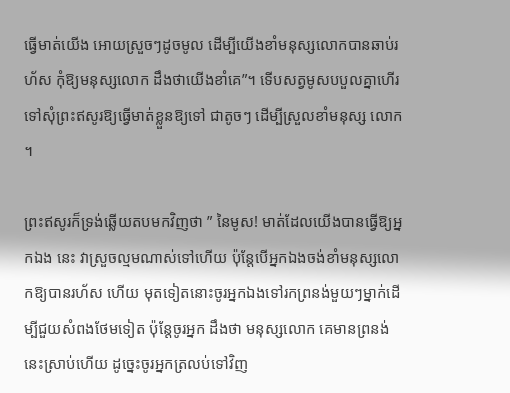ធ្វើមាត់យើង អោយស្រួចៗដូចមូល ដើម្បីយើងខាំមនុស្សលោកបានឆាប់រហ័ស កុំឱ្យមនុស្សលោក ដឹងថាយើងខាំគេ”។ ទើបសត្វមូសបបួលគ្នាហើរទៅសុំព្រះឥសូរឱ្យធ្វើមាត់ខ្លួនឱ្យទៅ ជាតូចៗ ដើម្បីស្រួលខាំមនុស្ស លោក ។

ព្រះឥសូរក៏ទ្រង់ឆ្លើយតបមកវិញថា ” នៃមូស! មាត់ដែលយើងបានធ្វើឱ្យអ្នកឯង នេះ វាស្រួចល្មមណាស់ទៅហើយ ប៉ុន្តែបើអ្នកឯងចង់ខាំមនុស្សលោកឱ្យបានរហ័ស ហើយ មុតទៀតនោះចូរអ្នកឯងទៅរកព្រនង់មួយៗម្នាក់ដើម្បីជួយសំពងថែមទៀត ប៉ុន្តែចូរអ្នក ដឹងថា មនុស្សលោក គេមានព្រនង់នេះស្រាប់ហើយ ដូច្នេះចូរអ្នកត្រលប់ទៅវិញ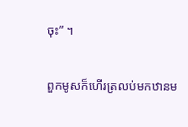ចុះ” ។

ពួកមូសក៏ហើរត្រលប់មកឋានម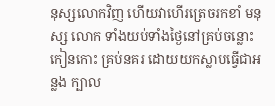នុស្សលោកវិញ ហើយវាហើរត្រេចរកខាំ មនុស្ស លោក ទាំងយប់ទាំងថ្ងៃនៅគ្រប់ចន្លោះកៀនកោះ គ្រប់នគរ ដោយយកស្លាបធ្វើជាអន្លង ក្បាល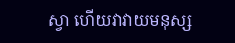ស្វា ហើយវាវាយមនុស្ស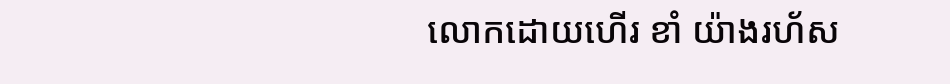លោកដោយហើរ ខាំ យ៉ាងរហ័ស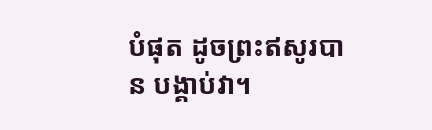បំផុត ដូចព្រះឥសូរបាន បង្គាប់វា។